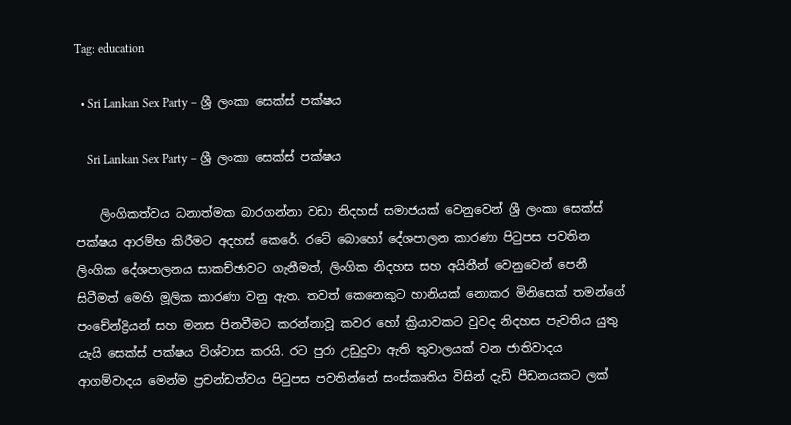Tag: education

  • Sri Lankan Sex Party – ශ්‍රී ලංකා සෙක්ස් පක්ෂය

    Sri Lankan Sex Party – ශ්‍රී ලංකා සෙක්ස් පක්ෂය

    ලිංගිකත්වය ධනාත්මක බාරගන්නා වඩා නිදහස් සමාජයක් වෙනුවෙන් ශ්‍රී ලංකා සෙක්ස් පක්ෂය ආරම්භ කිරීමට අදහස් කෙරේ. රටේ බොහෝ දේශපාලන කාරණා පිටුපස පවතින ලිංගික දේශපාලනය සාකච්ඡාවට ගැනීමත්, ලිංගික නිදහස සහ අයිතීන් වෙනුවෙන් පෙනී සිටීමත් මෙහි මූලික කාරණා වනු ඇත. තවත් කෙනෙකුට හානියක් නොකර මිනි‍සෙක් තමන්ගේ පංචේන්ද්‍රියන් සහ මනස පිනවීමට කරන්නාවූ කවර හෝ ක්‍රියාවකට වුවද නිදහස පැවතිය යුතු යැයි සෙක්ස් පක්ෂය විශ්වාස කරයි. රට පු‍රා උඩුදුවා ඇති තුවාලයක් වන ජාතිවාදය ආගම්වාදය මෙන්ම ප්‍රචන්ඩත්වය පිටුපස පවතින්නේ සංස්කෘතිය විසින් දැඩි පීඩනයකට ලක්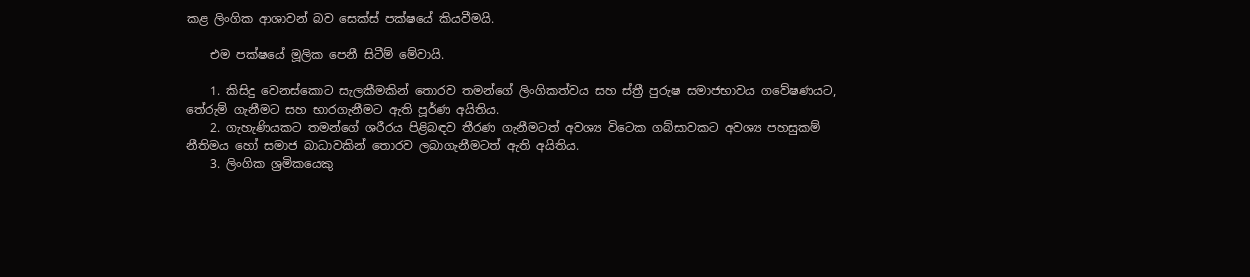කළ ලිංගික ආශාවන් බව සෙක්ස් පක්ෂයේ කියවීමයි.

    එම පක්ෂයේ මූලික පෙනී සිටීම් මේවායි.

    1. කිසිදු වෙනස්කොට සැලකීමකින් තොරව තමන්ගේ ලිංගිකත්වය සහ ස්ත්‍රී පුරුෂ සමාජභාවය ගවේෂණයට, තේරුම් ගැනීමට සහ භාරගැනීමට ඇති පූර්ණ අයිතිය.
    2. ගැහැණියකට තමන්ගේ ශරීරය පිළිබඳව තීරණ ගැනීමටත් අවශ්‍ය විටෙක ගබ්සාවකට අවශ්‍ය පහසුකම් නීතිමය හෝ සමාජ බාධාවකින් තොරව ලබාගැනීමටත් ඇති අයිතිය.
    3. ලිංගික ශ්‍රමිකයෙකු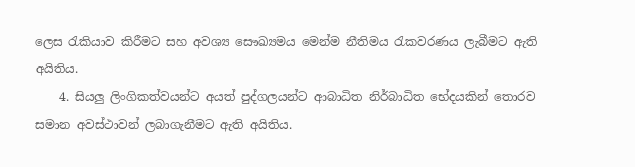ලෙස රැකියාව කිරීමට සහ අවශ්‍ය සෞඛ්‍යමය මෙන්ම නීතිමය රැකවරණය ලැබීමට ඇති අයිතිය.
    4. සියලු ලිංගිකත්වයන්ට අයත් පුද්ගලයන්ට ආබාධිත නිර්බාධිත භේදයකින් තොරව සමාන අවස්ථාවන් ලබාගැනීමට ඇති අයිතිය.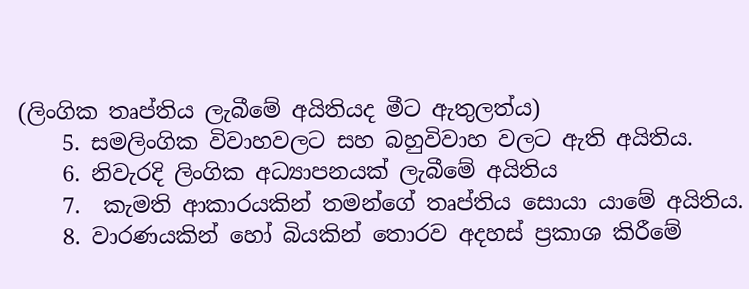(ලිංගික තෘප්තිය ලැබීමේ අයිතියද මීට ඇතුලත්ය)
    5. සමලිංගික විවාහවලට සහ බහුවිවාහ වලට ඇති අයිතිය.
    6. නිවැරදි ලිංගික අධ්‍යාපනයක් ලැබීමේ අයිතිය
    7.  කැමති ආකාරයකින් තමන්ගේ තෘප්තිය සොයා යාමේ අයිතිය.
    8. වාරණයකින් හෝ බියකින් තොරව අදහස් ප්‍රකාශ කිරීමේ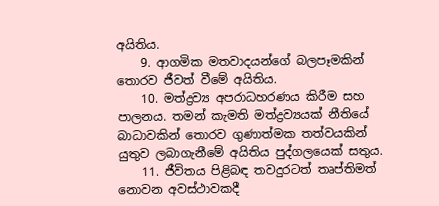අයිතිය.
    9. ආගමික මතවාදයන්ගේ බලපෑමකින් තොරව ජීවත් වීමේ අයිතිය.
    10. මත්ද්‍රව්‍ය අපරාධහරණය කිරීම සහ පාලනය. තමන් කැමති මත්ද්‍රව්‍යයක් නීතියේ බාධාවකින් තොරව ගුණාත්මක තත්වයකින් යුතුව ලබාගැනීමේ අයිතිය පුද්ගලයෙක් සතුය.
    11. ජීවිතය පිළිබඳ තවදුරටත් තෘප්තිමත් නොවන අවස්ථාවකදී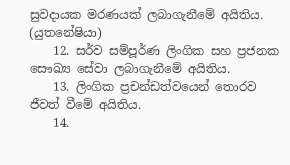සුවදායක මරණයක් ලබාගැනීමේ අයිතිය. (යුතනේෂියා)
    12. සර්ව සම්පූර්ණ ලිංගික සහ ප්‍රජනක සෞඛ්‍ය සේවා ලබාගැනීමේ අයිතිය.
    13. ලිංගික ප්‍රචන්ඩත්වයෙන් තොරව ජීවත් වී‍මේ අයිතිය.
    14.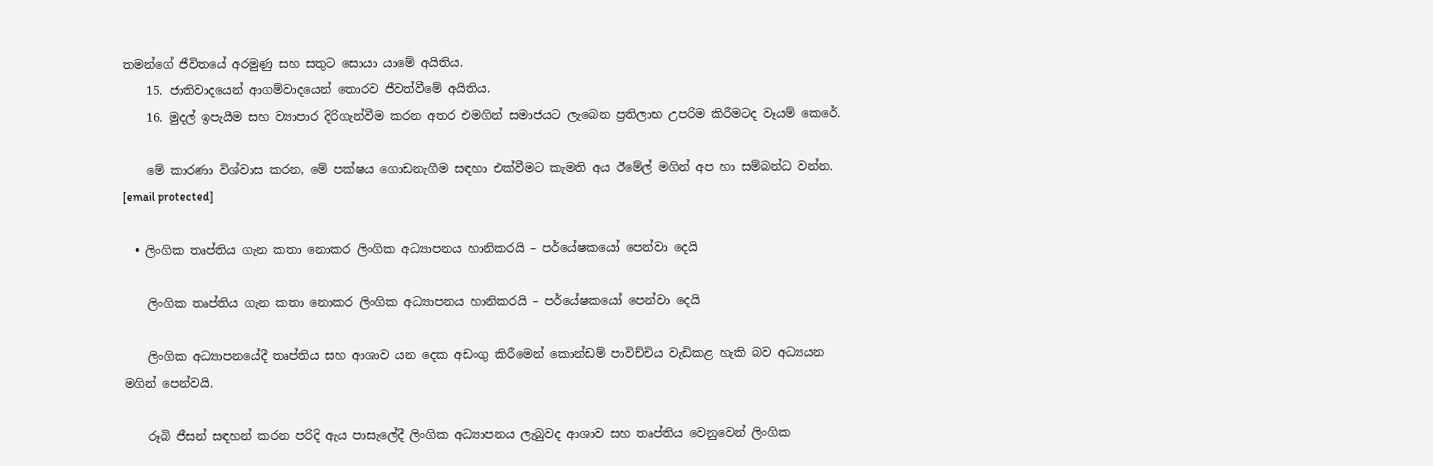තමන්ගේ ජීවිතයේ අරමුණු සහ සතුට සොයා යාමේ අයිතිය.
    15. ජාතිවාදයෙන් ආගම්වාදයෙන් තොරව ජීවත්වීමේ අයිතිය.
    16. මුදල් ඉපැයීම සහ ව්‍යාපාර දිරිගැන්වීම කරන අතර එමගින් සමාජයට ලැබෙන ප්‍රතිලාභ උපරිම කිරීමටද වෑයම් කෙරේ.

    මේ කාරණා විශ්වාස කරන, මේ පක්ෂය ගොඩනැගීම සඳහා එක්වීමට කැමති අය ඊමේල් මගින් අප හා සම්බන්ධ වන්න. [email protected]

  • ලිංගික තෘප්තිය ගැන කතා නොකර ලිංගික අධ්‍යාපනය හානිකරයි – පර්යේෂකයෝ පෙන්වා දෙයි

    ලිංගික තෘප්තිය ගැන කතා නොකර ලිංගික අධ්‍යාපනය හානිකරයි – පර්යේෂකයෝ පෙන්වා දෙයි

    ලිංගික අධ්‍යාපනයේදී තෘප්තිය සහ ආශාව යන දෙක අඩංගු කිරීමෙන් කොන්ඩම් පාවිච්චිය වැඩිකළ හැකි බව අධ්‍යයන මගින් පෙන්වයි.

    රූබි ජීසන් සඳහන් කරන පරිදි ඇය පාසැලේදී ලිංගික අධ්‍යාපනය ලැබුවද ආශාව සහ තෘප්තිය වෙනුවෙන් ලිංගික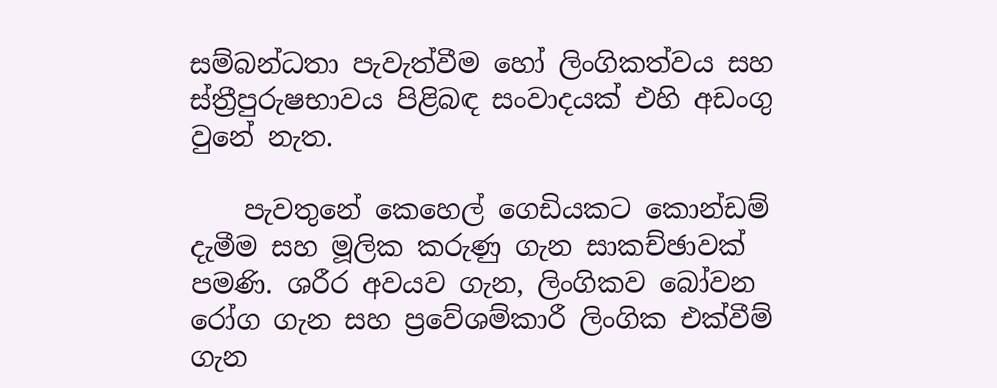සම්බන්ධතා පැවැත්වීම හෝ ලිංගිකත්වය සහ ස්ත්‍රීපුරුෂභාවය පිළිබඳ සංවාදයක් එහි අඩංගු වුනේ නැත.

    පැවතුනේ කෙහෙල් ගෙඩියකට කොන්ඩම් දැමීම සහ මූලික කරුණු ගැන සාකච්ඡාවක් පමණි. ශරීර අවයව ගැන, ලිංගිකව බෝවන රෝග ගැන සහ ප්‍රවේශම්කාරී ලිංගික එක්වීම් ගැන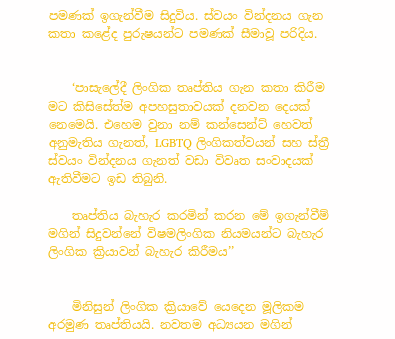පමණක් ඉගැන්වීම සිදුවිය. ස්වයං වින්දනය ගැන කතා කළේද පුරුෂයන්ට පමණක් සීමාවූ පරිදිය.


    ‘පාසැලේදී ලිංගික තෘප්තිය ගැන කතා කිරීම මට කිසිසේත්ම අපහසුතාවයක් දනවන දෙයක් නෙමෙයි. එහෙම වුනා නම් කන්සෙන්ට් හෙවත් අනුමැතිය ගැනත්, LGBTQ ලිංගිකත්වයන් සහ ස්ත්‍රී ස්වයං වින්දනය ගැනත් වඩා විවෘත සංවාදයක් ඇතිවීමට ඉඩ තිබුනි.

    තෘප්තිය බැහැර කරමින් කරන මේ ඉගැන්වීම් මගින් සිදුවන්නේ විෂමලිංගික නියමයන්ට බැහැර ලිංගික ක්‍රියාවන් බැහැර කිරීමය’’


    මිනිසුන් ලිංගික ක්‍රියාවේ යෙදෙන මූලිකම අරමුණ තෘප්තියයි. නවතම අධ්‍යයන මගින්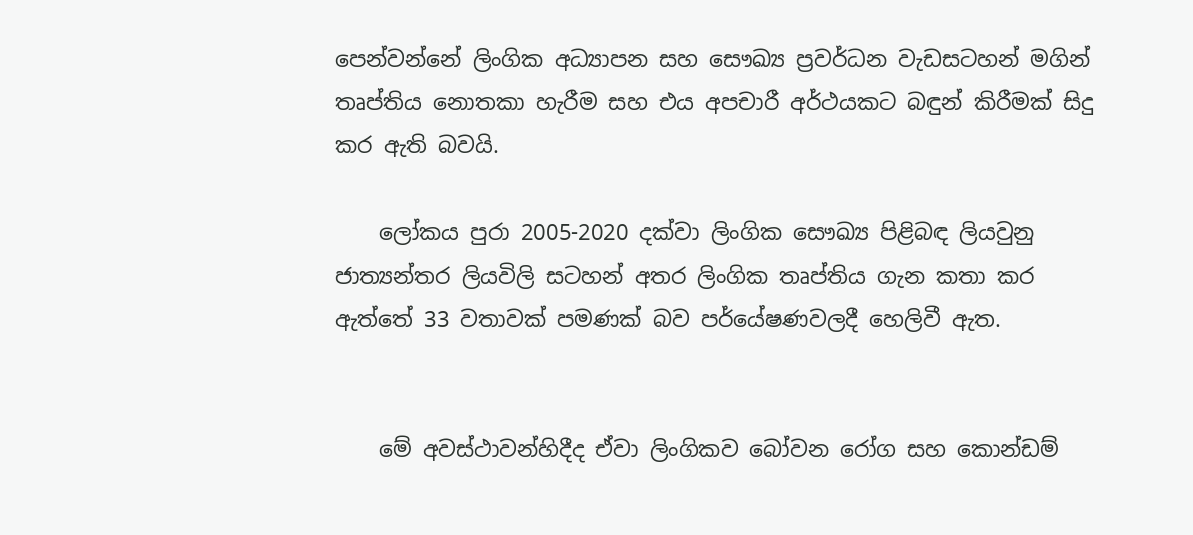පෙන්වන්නේ ලිංගික අධ්‍යාපන සහ සෞඛ්‍ය ප්‍රවර්ධන වැඩසටහන් මගින් තෘප්තිය නොතකා හැරීම සහ එය අපචාරී අර්ථයකට බඳුන් කිරීමක් සිදු කර ඇති බවයි.

    ලෝකය පුරා 2005-2020 දක්වා ලිංගික සෞඛ්‍ය පිළිබඳ ලියවුනු ජාත්‍යන්තර ලියවිලි සටහන් අතර ලිංගික තෘප්තිය ගැන කතා කර ඇත්තේ 33 වතාවක් පමණක් බව පර්ය‍ේෂණවලදී හෙලිවී ඇත.


    මේ අවස්ථාවන්හිදීද ඒවා ලිංගිකව බෝවන රෝග සහ කොන්ඩම්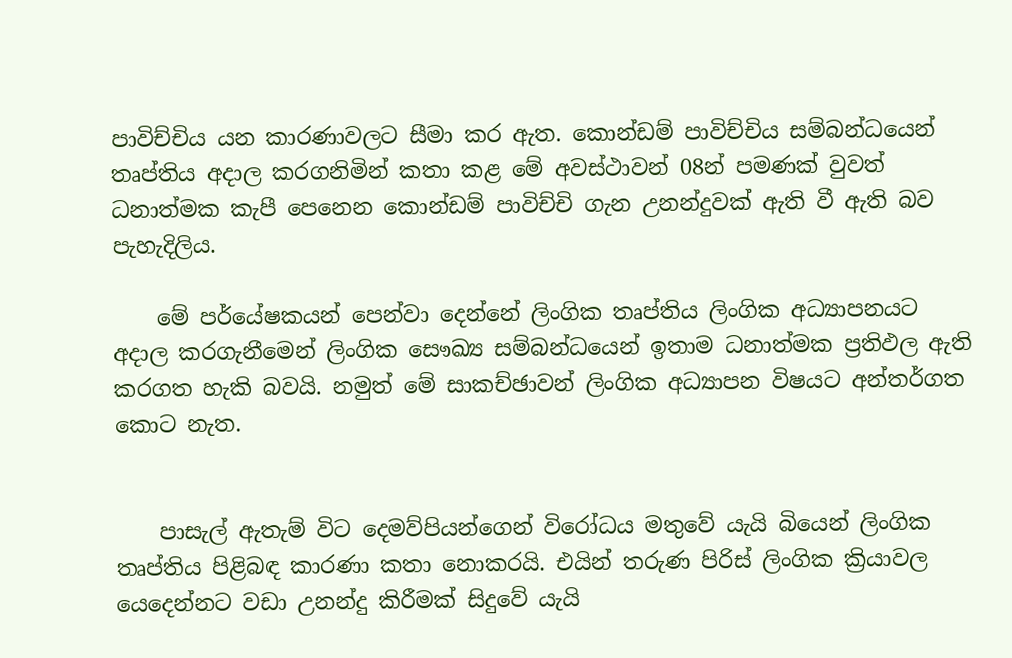පාවිච්චිය යන කාරණාවලට සීමා කර ඇත. කොන්ඩම් පාවිච්චිය සම්බන්ධයෙන් තෘප්තිය අදාල කරගනිමින් කතා කළ මේ අවස්ථාවන් 08න් පමණක් වුවත් ධනාත්මක කැපී පෙනෙන කොන්ඩම් පාවිච්චි ගැන උනන්දුවක් ඇති වී ඇති බව පැහැදිලිය.

    මේ පර්යේෂකයන් පෙන්වා දෙන්නේ ලිංගික තෘප්තිය ලිංගික අධ්‍යාපනයට අදාල කරගැනීමෙන් ලිංගික සෞඛ්‍ය සම්බන්ධයෙන් ඉතාම ධනාත්මක ප්‍රතිඵල ඇති කරගත හැකි බවයි. නමුත් මේ සාකච්ඡාවන් ලිංගික අධ්‍යාපන විෂයට අන්තර්ගත කොට නැත.


    පාසැල් ඇතැම් විට දෙමව්පියන්ගෙන් විරෝධය මතුවේ යැයි බියෙන් ලිංගික තෘප්තිය පිළිබඳ කාරණා කතා නොකරයි. එයින් තරුණ පිරිස් ලිංගික ක්‍රියාවල යෙදෙන්නට වඩා උනන්දු කිරීමක් සිදුවේ යැයි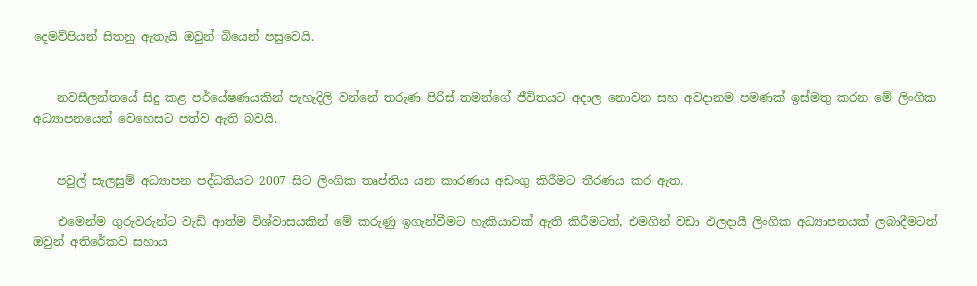දෙමව්පියන් සිතනු ඇතැයි ඔවුන් බියෙන් පසුවෙයි.


    නවසීලන්තයේ සිදු කළ පර්යේෂණයකින් පැහැදිලි වන්නේ තරුණ පිරිස් තමන්ගේ ජීවිතයට අදාල නොවන සහ අවදානම පමණක් ඉස්මතු කරන මේ ලිංගික අධ්‍යාපනයෙන් වෙහෙසට පත්ව ඇති බවයි.


    පවුල් සැලසුම් අධ්‍යාපන පද්ධතියට‍ 2007 සිට ලිංගික තෘප්තිය යන කාරණය අඩංගු කිරීමට තීරණය කර ඇත.

    එමෙන්ම ගුරුවරුන්ට වැඩි ආත්ම විශ්වාසයකින් මේ කරුණු ඉගැන්වීමට හැකියාවක් ඇති කිරීමටත්, එමගින් වඩා ඵලදායී ලිංගික අධ්‍යාපනයක් ලබාදීමටත් ඔවුන් අතිරේකව සහාය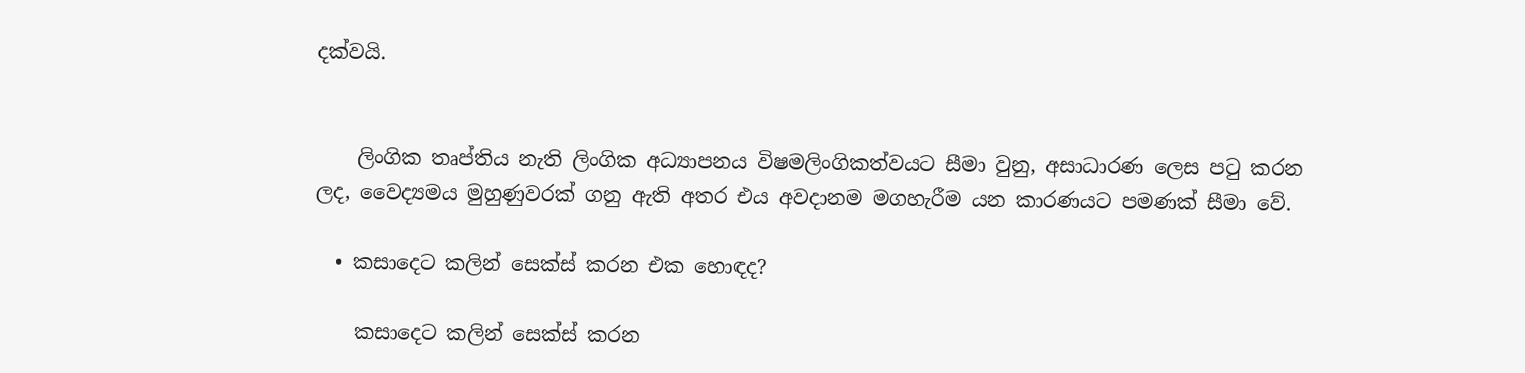දක්වයි.


    ලිංගික තෘප්තිය නැති ලිංගික අධ්‍යාපනය විෂමලිංගිකත්වයට සීමා වුනු, අසාධාරණ ලෙස පටු කරන ලද, වෛද්‍යමය මුහුණුවරක් ගනු ඇති අතර එය අවදානම මගහැරීම යන කාරණයට පමණක් සීමා වේ.

  • කසාදෙට කලින් සෙක්ස් කරන එක හොඳද?

    කසාදෙට කලින් සෙක්ස් කරන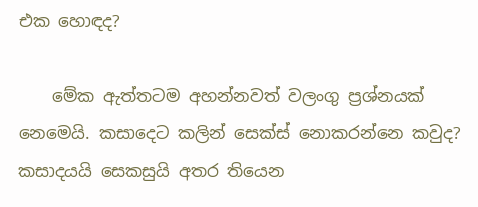එක හොඳද?

    මේක ඇත්තටම අහන්නවත් වලංගු ප්‍රශ්නයක් නෙමෙයි. කසාදෙට කලින් සෙක්ස් නොකරන්නෙ කවුද? කසාදයයි සෙකසුයි අතර තියෙන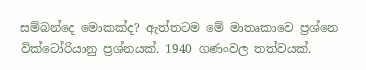සම්බන්දෙ මොකක්ද? ඇත්තටම මේ මාතෘකාවෙ ප්‍රශ්නෙ වික්ටෝරියානු ප්‍රශ්නයක්. 1940 ගණංවල තත්වයක්.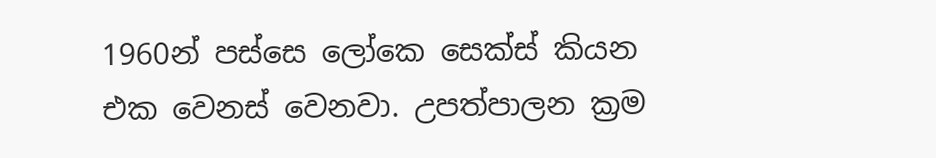1960න් පස්සෙ ලෝකෙ සෙක්ස් කියන එක වෙනස් වෙනවා. උපත්පාලන ක්‍රම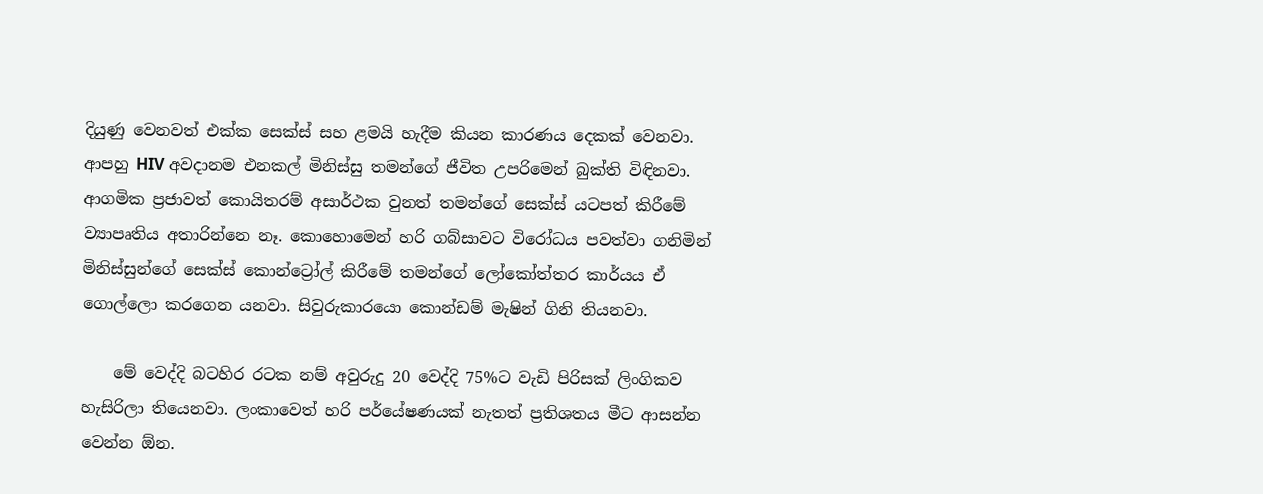දියුණු වෙනවත් එක්ක සෙක්ස් සහ ළමයි හැදීම කියන කාරණය දෙකක් වෙනවා. ආපහු HIV අවදානම එනකල් මිනිස්සු තමන්ගේ ජීවිත උපරිමෙන් බුක්ති විඳිනවා. ආගමික ප්‍රජාවත් කොයිතරම් අසාර්ථක වුනත් තමන්ගේ සෙක්ස් යටපත් කිරීමේ ව්‍යාපෘතිය අතාරින්නෙ නෑ. කොහොමෙන් හරි ගබ්සාවට විරෝධය පවත්වා ගනිමින් මිනිස්සුන්ගේ සෙක්ස් කොන්ට්‍රෝල් කිරීමේ තමන්ගේ ලෝකෝත්තර කාර්යය ඒ ගොල්ලො කරගෙන යනවා. සිවුරුකාරයො කොන්‍ඩම් මැෂින් ගිනි තියනවා.

    මේ වෙද්දි බටහිර රටක නම් අවුරුදු 20 වෙද්දි 75%ට වැඩි පිරිසක් ලිංගිකව හැසිරිලා තියෙනවා. ලංකාවෙත් හරි පර්යේෂණයක් නැතත් ප්‍රතිශතය මීට ආසන්න වෙන්න ඕන.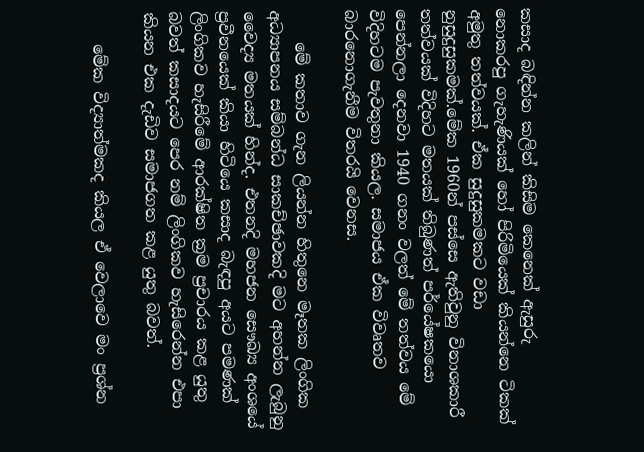කසාද බඳින්න කලින් කිසිම කෙනෙක් ඇසුරු නොකරපු ‍ගැහැණියක් හෝ පිරිමියෙක් කියන්නෙ ටිකක් අමුතු තත්වයක්. ඒක සුදුසුකමකට වඩා නුසුදුසුකමක්.මේක 1960න් පස්සෙ ඇතිවුනු විනාශකාරී තත්වයක් විදිහට මතයක් තිබුණත් පර්යේෂකයො පෙන්නලා දෙනවා 1940 ගනං වලත් මේ තත්වය මේ විදිහටම පැවතුනා කියල. සමාජය ඒක විවෘතව බාරනොගැනීම විතරයි වෙනස.

    මේ කතාව ගැන ලියන්න හිතුනෙ මෑතක ලිංගික අධ්‍යාපනය සම්බන්ධ සාකච්ඡාවකදි මට අහන්න ලැබුනු වෛද්‍ය මතයක් හින්ද. එතනදි මහජන සෞඛ්‍ය අංශයේ ප්‍රවීනයෙක් කියා හිටියෙ කසාද බැඳපු අයට පමණක් ලිංගිකව හැසිරීමේ ආරක්ෂිත ක්‍රම ප්‍රචාරය කළ යුතු බවත් කසාදයට පෙර නම් ලිංගිකව හැසිරෙන්න එපා කියන එක දැඩිව සමාජගත කළ යුතු බවත්.

    මේක විද්‍යාත්මකද කියල ඒ වෙලාවෙ මං ප්‍රශ්න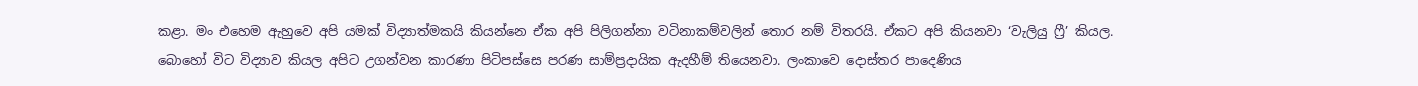කළා. මං එහෙම ඇහුවෙ අපි යමක් විද්‍යාත්මකයි කියන්නෙ ඒක අපි පිලිගන්නා වටිනාකම්වලින් තොර නම් විතරයි. ඒකට අපි කියනවා ‘වැලියු ෆ්‍රී’ කියල. බොහෝ විට විද්‍යාව කියල අපිට උගන්වන කාරණා පිටිපස්සෙ පරණ සාම්ප්‍රදායික ඇදහීම් තියෙනවා. ලංකාවෙ දොස්තර පාදෙණිය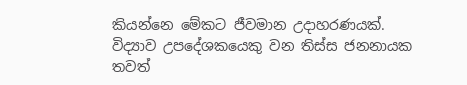කියන්නෙ මේකට ජීවමාන උදාහරණයක්. විද්‍යාව උපදේශකයෙකු වන තිස්ස ජනනායක තවත්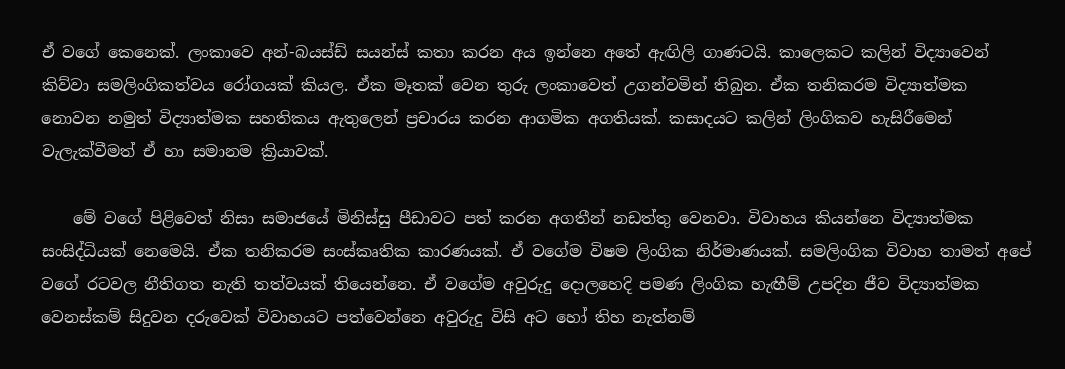ඒ වගේ කෙනෙක්. ලංකාවෙ අන්-බයස්ඩ් සයන්ස් කතා කරන අය ඉන්නෙ අතේ ඇඟිලි ගාණටයි. කාලෙකට කලින් විද්‍යාවෙන් කිව්වා සමලිංගිකත්වය රෝගයක් කියල. ඒක මෑතක් වෙන තුරු ලංකාවෙත් උගන්වමින් තිබුන. ඒක තනිකරම විද්‍යාත්මක නොවන නමුත් විද්‍යාත්මක සහතිකය ඇතුලෙන් ප්‍රචාරය කරන ආගමික අගතියක්. කසාදයට කලින් ලිංගිකව හැසිරීමෙන් වැලැක්වීමත් ඒ හා සමානම ක්‍රියාවක්.

    මේ වගේ පිළිවෙත් නිසා සමාජයේ මිනිස්සු පීඩාවට පත් කරන අගතීන් නඩත්තු වෙනවා. විවාහය කියන්නෙ විද්‍යාත්මක සංසිද්ධියක් නෙමෙයි. ඒක තනිකරම සංස්කෘතික කාරණයක්. ඒ වගේම විෂම ලිංගික නිර්මාණයක්. සමලිංගික විවාහ තාමත් අපේ වගේ රටවල නීතිගත නැති තත්වයක් තියෙන්නෙ. ඒ වගේම අවුරුදු දොලහෙදි පමණ ලිංගික හැඟීම් උපදින ජීව විද්‍යාත්මක වෙනස්කම් සිදුවන දරුවෙක් විවාහයට පත්වෙන්නෙ අවුරුදු විසි අට හෝ තිහ නැත්නම්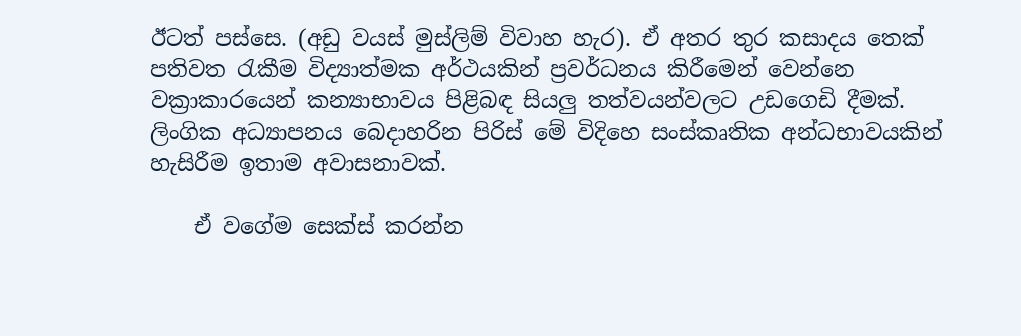ඊටත් පස්සෙ. (අඩු වයස් මුස්ලිම් විවාහ හැර). ඒ අතර තුර කසාදය තෙක් පතිවත රැකීම විද්‍යාත්මක අර්ථයකින් ප්‍රවර්ධනය කිරීමෙන් වෙන්නෙ වක්‍රාකාරයෙන් කන්‍යාභාවය පිළිබඳ සියලු තත්වයන්වලට උඩගෙඩි දීමක්. ලිංගික අධ්‍යාපනය බෙදාහරින පිරිස් මේ විදිහෙ සංස්කෘතික අන්ධභාවයකින් හැසිරීම ඉතාම අවාසනාවක්.

    ඒ වගේම සෙක්ස් කරන්න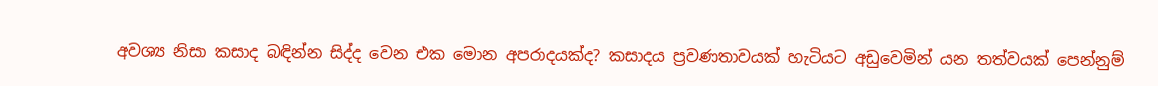අවශ්‍ය නිසා කසාද බඳින්න සිද්ද වෙන එක මොන අපරාදයක්ද? කසාදය ප්‍රවණතාවයක් හැටියට අඩුවෙමින් යන තත්වයක් පෙන්නුම්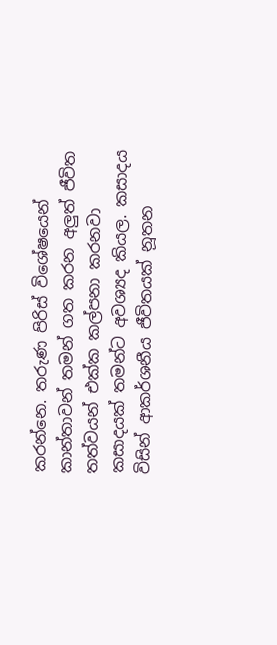කරන්නෙ. තරුණ පිරිස් විශේෂයෙන් කාන්තාවන් තමන් ගත කරන අලුත් ජීවිත තත්වයන් එක්ක කල්පනා කරනවා කසාදයක් තමන්ට අවශ්‍යද කියල. කසාදය විසින් ආකර්ශනීය ජීවිතයක් නූතන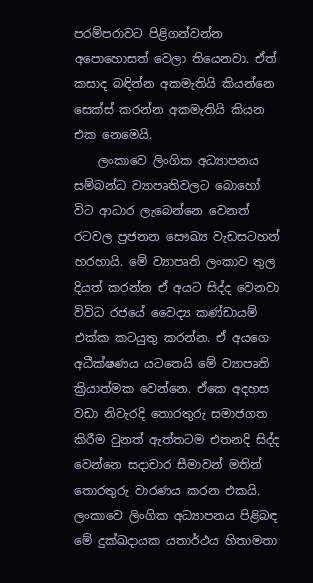පරම්පරාවට පිළිගන්වන්න අපොහොසත් වෙලා තියෙනවා. ඒත් කසාද බඳින්න අකමැතියි කියන්නෙ සෙක්ස් කරන්න අකමැතියි කියන එක නෙමෙයි.
    ලංකාවෙ ලිංගික අධ්‍යාපනය සම්බන්ධ ව්‍යාපෘතිවලට බොහෝ විට ආධාර ලැබෙන්නෙ වෙනත් රටවල ප්‍රජනන සෞඛ්‍ය වැඩසටහන් හරහායි. මේ ව්‍යාපෘති ලංකාව තුල දියත් කරන්න ඒ අයට සිද්ද වෙනවා විවිධ රජයේ වෛද්‍ය කණ්ඩායම් එක්ක කටයුතු කරන්න. ඒ අයගෙ අධීක්ෂණය යටතෙයි මේ ව්‍යාපෘති ක්‍රියාත්මක වෙන්නෙ. ඒකෙ අදහස වඩා නිවැරදි තොරතුරු සමාජගත කිරීම වුනත් ඇත්තටම එතනදි සිද්ද වෙන්නෙ සදාචාර සීමාවන් මතින් තොරතුරු වාරණය කරන එකයි. ලංකාවෙ ලිංගික අධ්‍යාපනය පිළිබඳ මේ දුක්ඛදායක යතාර්ථය හිතාමතා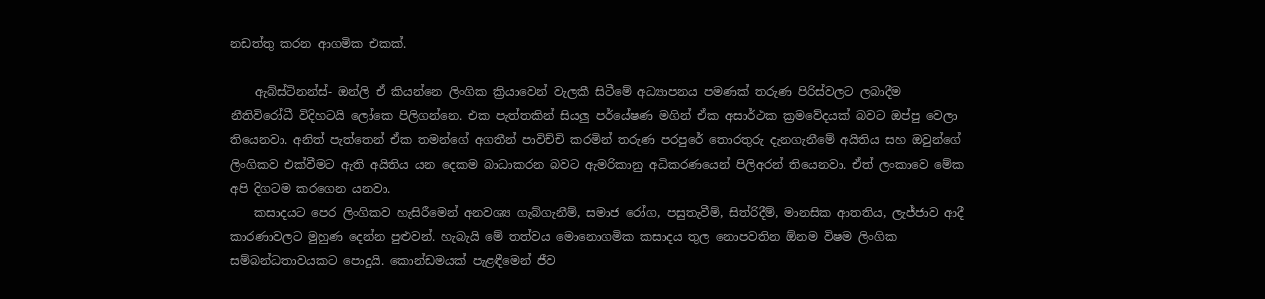නඩත්තු කරන ආගමික එකක්.

    ඇබ්ස්ටිනන්ස්- ඔන්ලි ඒ කියන්නෙ ලිංගික ක්‍රියාවෙන් වැලකී සිටීමේ අධ්‍යාපනය පමණක් තරුණ පිරිස්වලට ලබාදීම නීතිවිරෝධී විදිහටයි ලෝකෙ පිලිගන්නෙ. එක පැත්තකින් සියලු පර්යේෂණ මගින් ඒක අසාර්ථක ක්‍රමවේදයක් බවට ඔප්පු වෙලා තියෙනවා. අනිත් පැත්තෙන් ඒක තමන්ගේ අගතීන් පාවිච්චි කරමින් තරුණ පරපුරේ තොරතුරු දැනගැනීමේ අයිතිය සහ ඔවුන්ගේ ලිංගිකව එක්වීමට ඇති අයිතිය යන දෙකම බාධාකරන බවට ඇමරිකානු අධිකරණයෙන් පිලිඅරන් තියෙනවා. ඒත් ලංකාවෙ මේක අපි දිගටම කරගෙන යනවා.
    කසාදයට පෙර ලිංගිකව හැසිරීමෙන් අනවශ්‍ය ගැබ්ගැනීම්, සමාජ රෝග, පසුතැවීම්, සිත්රිදීම්, මානසික ආතතිය, ලැජ්ජාව ආදී කාරණාවලට මුහුණ දෙන්න පුළුවන්. හැබැයි මේ තත්වය ‍මොනොගමික කසාදය තුල නොපවතින ඕනම විෂම ලිංගික සම්බන්ධතාවයකට පොදුයි. කොන්ඩමයක් පැළඳීමෙන් ජීව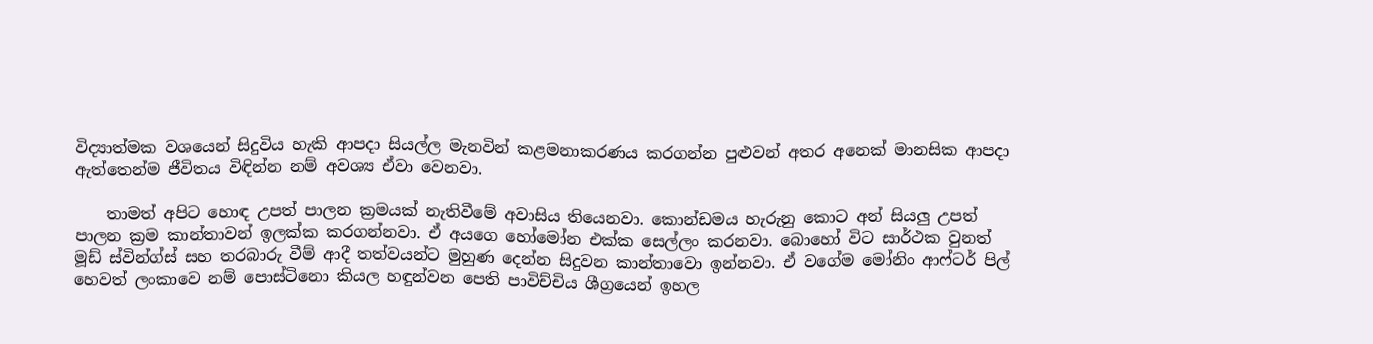විද්‍යාත්මක වශයෙන් සිදුවිය හැකි ආපදා සියල්ල මැනවින් කළමනාකරණය කරගන්න පුළුවන් අතර අනෙක් මානසික ආපදා ඇත්තෙන්ම ජීවිතය විඳින්න නම් අවශ්‍ය ඒවා වෙනවා.

    තාමත් අපිට හොඳ උපත් පාලන ක්‍රමයක් නැතිවීමේ අවාසිය තියෙනවා. කොන්ඩමය හැරුනු කොට අන් සියලු උපත් පාලන ක්‍රම කාන්තාවන් ඉලක්ක කරගන්නවා. ඒ අයගෙ හෝ‍මෝන එක්ක සෙල්ලං කරනවා. බොහෝ විට සාර්ථක වුනත් මූඩ් ස්වින්ග්ස් සහ තරබාරු වීම් ආදී තත්වයන්ට මුහුණ දෙන්න සිදුවන කාන්තාවො ඉන්නවා. ඒ වගේම මෝනිං ආෆ්ටර් පිල් හෙවත් ලංකාවෙ නම් පොස්ටිනො කියල හඳුන්වන පෙති පාවිච්චිය ශීග්‍රයෙන් ඉහල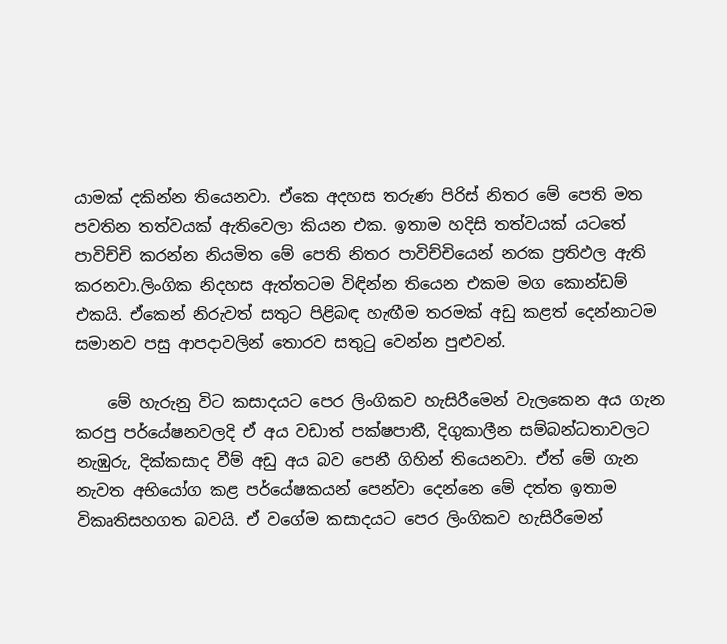යාමක් දකින්න තියෙනවා. ඒකෙ අදහස තරුණ පිරිස් නිතර මේ පෙති මත පවතින තත්වයක් ඇතිවෙලා කියන එක. ඉතාම හදිසි තත්වයක් යටතේ පාවිච්චි කරන්න නියමිත මේ පෙති නිතර පාවිච්චියෙන් නරක ප්‍රතිඵල ඇති කරනවා.ලිංගික නිදහස ඇත්තටම විඳින්න තියෙන එකම මග කොන්ඩම් එකයි. ඒකෙන් නිරුවත් සතුට පිළිබඳ හැඟීම තරමක් අඩු කළත් දෙන්නාටම සමානව පසු ආපදාවලින් තොරව සතුටු වෙන්න පුළුවන්.

    මේ හැරුනු විට කසාදයට පෙර ලිංගිකව හැසිරීමෙන් වැලකෙන අය ගැන කරපු පර්යේෂනවලදි ඒ අය වඩාත් පක්ෂපාතී, දිගුකාලීන සම්බන්ධතාවලට නැඹුරු, දික්කසාද වීම් අඩු අය බව පෙනී ගිහින් තියෙනවා. ඒත් මේ ගැන නැවත අභියෝග කළ පර්යේෂකයන් පෙන්වා දෙන්නෙ මේ දත්ත ඉතාම විකෘතිසහගත බවයි. ඒ වගේම කසාදයට පෙර ලිංගිකව හැසිරීමෙන්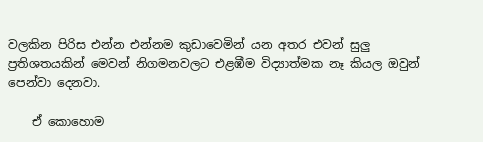වලකින පිරිස එන්න එන්නම කුඩාවෙමින් යන අතර ‍එවන් සුලු ප්‍රතිශතයකින් මෙවන් නිගමනවලට එළඹීම විද්‍යාත්මක නෑ කියල ඔවුන් පෙන්වා‍ දෙනවා.

    ඒ කොහොම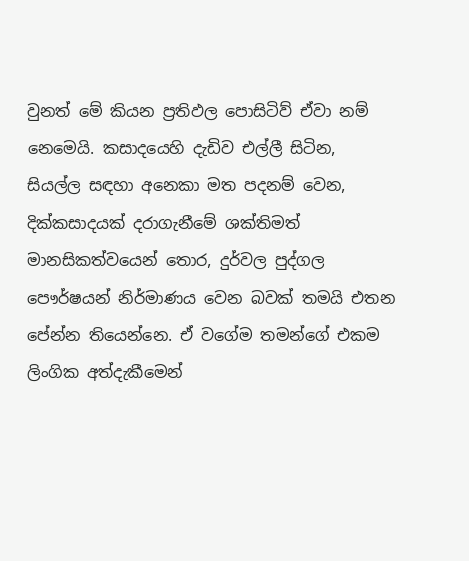වුනත් මේ කියන ප්‍රතිඵල පොසිටිව් ඒවා නම් නෙමෙයි. කසාදයෙහි දැඩිව එල්ලී සිටින, සියල්ල සඳහා අනෙකා මත පදනම් වෙන, දික්කසාදයක් දරාගැනීමේ ශක්තිමත් මානසිකත්වයෙන් තොර, දුර්වල පුද්ගල පෞර්ෂයන් නිර්මාණය වෙන බවක් තමයි එතන පේන්න තියෙන්නෙ. ඒ වගේම තමන්ගේ එකම ලිංගික අත්දැකීමෙන්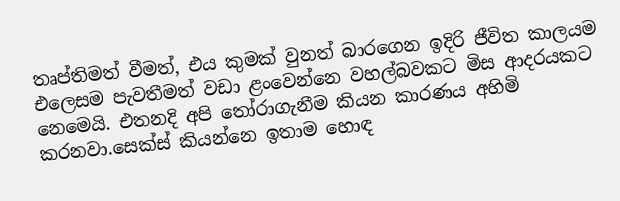තෘප්තිමත් වීමත්, එය කුමක් වුනත් බාරගෙන ඉදිරි ජීවිත කාලයම එලෙසම පැවතීමත් වඩා ළංවෙන්නෙ වහල්බවකට මිස ආදරයකට නෙමෙයි. එතනදි අපි තෝරාගැනීම කියන කාරණය අහිමි කරනවා.සෙක්ස් කියන්නෙ ඉතාම හොඳ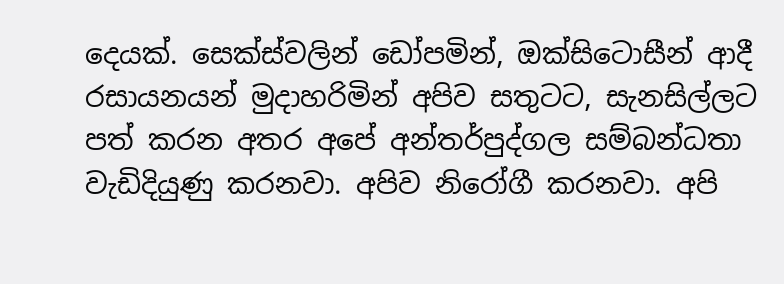දෙයක්. සෙක්ස්වලින් ඩෝපමින්, ඔක්සිටොසීන් ආදී රසායනයන් මුදාහරිමින් අපිව සතුටට, සැනසිල්ලට පත් කරන අතර අපේ අන්තර්පුද්ගල සම්බන්ධතා වැඩිදියුණු කරනවා. අපිව නිරෝගී කරනවා. අපි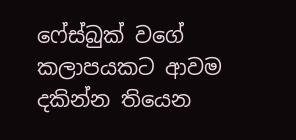ෆේස්බුක් වගේ කලාපයකට ආවම දකින්න තියෙන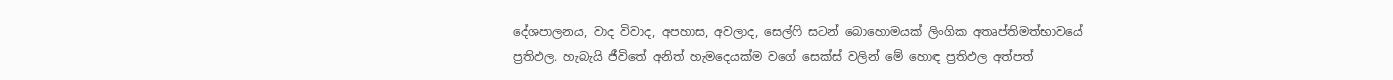දේශපාලනය, වාද විවාද, අපහාස, අවලාද, සෙල්ෆි සටන් බොහොමයක් ලිංගික අතෘප්තිමත්භාවයේ ප්‍රතිඵල. හැබැයි ජීවිතේ අනිත් හැමදෙයක්ම වගේ සෙක්ස් වලින් මේ හොඳ ප්‍රතිඵල අත්පත්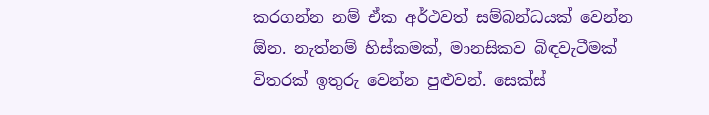කරගන්න නම් ඒක අර්ථවත් සම්බන්ධයක් වෙන්න ඕන. නැත්නම් හිස්කමක්, මානසිකව බිඳවැටීමක් විතරක් ඉතුරු වෙන්න පුළුවන්. සෙක්ස්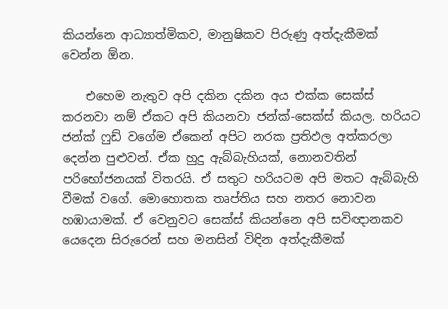කියන්නෙ ආධ්‍යාත්මිකව, මානුෂිකව පිරුණු අත්දැකීමක් වෙන්න ඕන.

    එහෙම නැතුව අපි දකින දකින අය එක්ක සෙක්ස් කරනවා නම් ඒකට අපි කියනවා ජන්ක්-සෙක්ස් කියල. හරියට ජන්ක් ෆුඩ් වගේම ඒකෙන් අපිට නරක ප්‍රතිඵල අත්කරලා දෙන්න පුළුවන්. ඒක හුදු ඇබ්බැහියක්, නොනවතින් පරිභෝජනයක් විතරයි. ඒ සතුට හරියටම අපි මතට ඇබ්බැහි වීමක් වගේ. මොහොතක තෘප්තිය සහ නතර නොවන හඹායාමක්. ඒ වෙනුවට සෙක්ස් කියන්නෙ අපි සවිඥානකව යෙදෙන සිරුරෙන් සහ මනසින් විඳින අත්දැකීමක්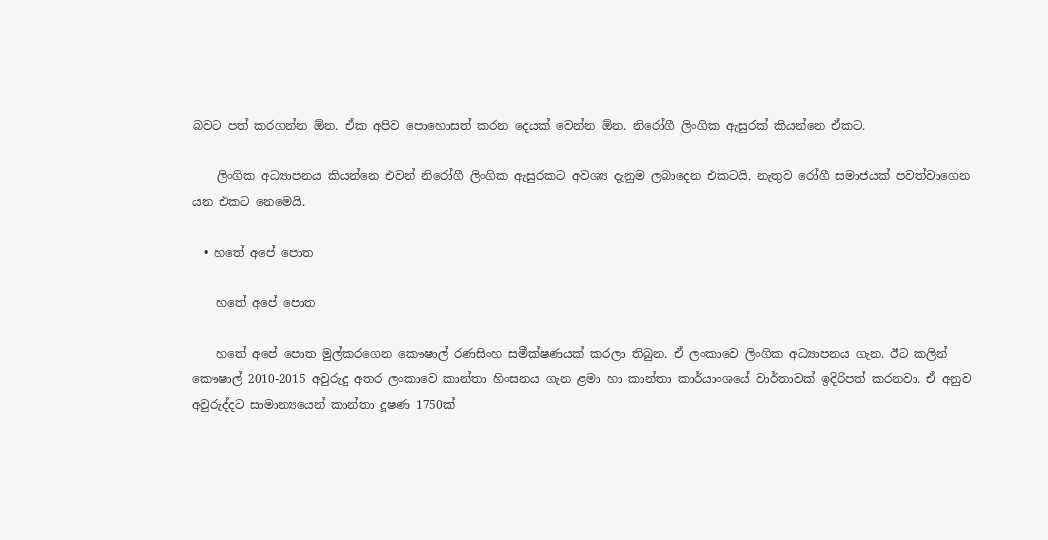බවට පත් කරගන්න ඕන. ඒක අපිව පොහොසත් කරන දෙයක් වෙන්න ඕන. නිරෝගී ලිංගික ඇසුරක් කියන්නෙ ඒකට.

    ලිංගික අධ්‍යාපනය කියන්නෙ එවන් නිරෝගී ලිංගික ඇසුරකට අවශ්‍ය දැනුම ලබාදෙන එකටයි. නැතුව ‍රෝගී සමාජයක් පවත්වාගෙන යන එකට නෙමෙයි.

  • හතේ අපේ පොත

    හතේ අපේ පොත

    හතේ අපේ පොත මුල්කරගෙන කෞෂාල් රණසිංහ සමීක්ෂණයක් කරලා තිබුන. ඒ ලංකාවෙ ලිංගික අධ්‍යාපනය ගැන. ඊට කලින් කෞෂාල් 2010-2015 අවුරුදු අතර ලංකාවෙ කාන්තා හිංසනය ගැන ළමා හා කාන්තා කාර්යාංශයේ වාර්තාවක් ඉදිරිපත් කරනවා. ඒ අනුව අවුරුද්දට සාමාන්‍යයෙන් කාන්තා දූෂණ 1750ක්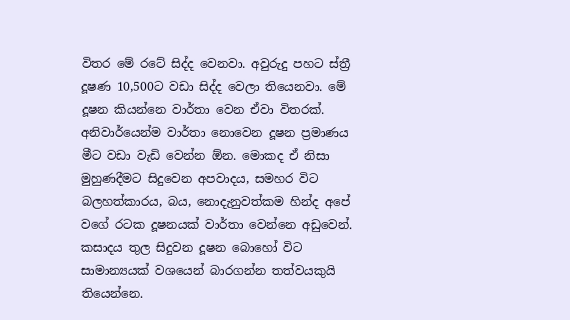විතර මේ රටේ සිද්ද වෙනවා. අවුරුදු පහට ස්ත්‍රී දූෂණ 10,500ට වඩා සිද්ද වෙලා තියෙනවා. මේ දූෂන කියන්නෙ වාර්තා වෙන ඒවා විතරක්. අනිවාර්යෙන්ම වාර්තා නොවෙන දූෂන ප්‍රමාණය මීට වඩා වැඩි වෙන්න ඕන. මොකද ඒ නිසා මුහුණදීමට සිදුවෙන අපවාදය, සමහර විට බලහත්කාරය, බය, නොදැනුවත්කම හින්ද අපේ වගේ රටක දූෂනයක් වාර්තා වෙන්නෙ අඩුවෙන්. කසාදය තුල සිදුවන දූෂන බොහෝ විට සාමාන්‍යයක් වශයෙන් බාරගන්න තත්වයකුයි තියෙන්නෙ.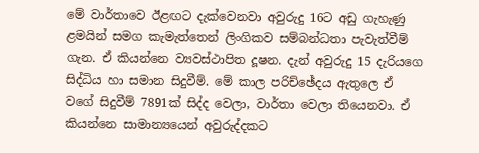මේ වාර්තාවෙ ඊළඟට දැක්වෙනවා අවුරුදු 16ට අඩු ගැහැණු ළමයින් සමග කැමැත්තෙන් ලිංගිකව සම්බන්ධතා පැවැත්වීම් ගැන. ඒ කියන්නෙ ව්‍යවස්ථාපිත දූෂන. දැන් අවුරුදු 15 දැරියගෙ සිද්ධිය හා සමාන සිදුවීම්. මේ කාල පරිච්ඡේදය ඇතුලෙ ඒ වගේ සිදුවීම් 7891ක් සිද්ද වෙලා, වාර්තා වෙලා තියෙනවා. ඒ කියන්නෙ සාමාන්‍යයෙන් අවුරුද්දකට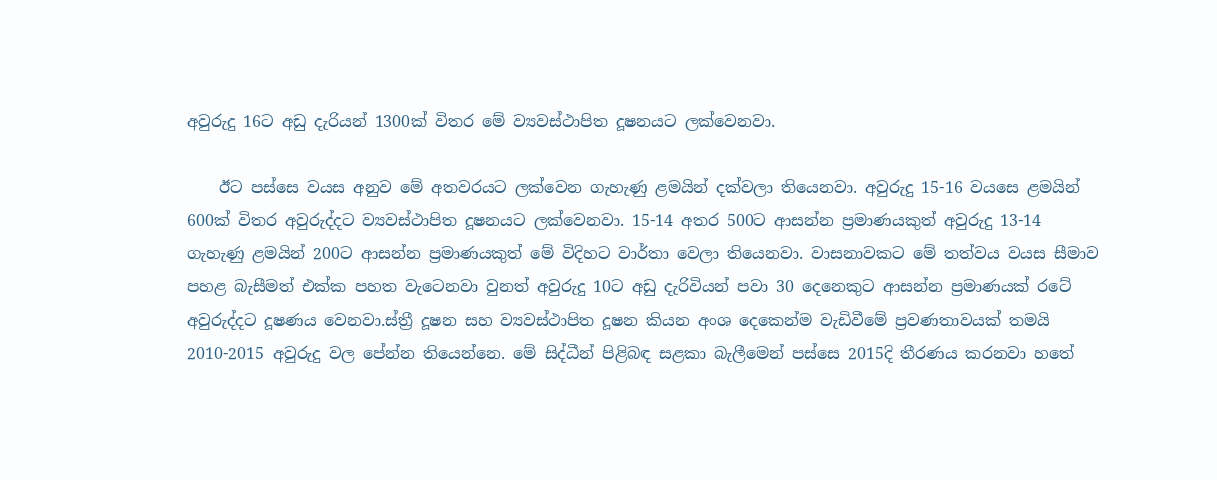අවුරුදු 16ට අඩු දැරියන් 1300ක් විතර මේ ව්‍යවස්ථාපිත දූෂනයට ලක්වෙනවා.

    ඊට පස්සෙ වයස අනුව මේ අතවරයට ලක්වෙන ගැහැණු ළමයින් දක්වලා තියෙනවා. අවුරුදු 15-16 වයසෙ ළමයින් 600ක් විතර අවුරුද්දට ව්‍යවස්ථාපිත දූෂනයට ලක්වෙනවා. 15-14 අතර 500ට ආසන්න ප්‍රමාණයකුත් අවුරුදු 13-14 ගැහැණු ළමයින් 200ට ආසන්න ප්‍රමාණයකුත් මේ විදිහට වාර්තා වෙලා තියෙනවා. වාසනාවකට මේ තත්වය වයස සීමාව පහළ බැසීමත් එක්ක පහත වැටෙනවා වුනත් අවුරුදු 10ට අඩු දැරිවියන් පවා 30 දෙනෙකුට ආසන්න ප්‍රමාණයක් රටේ අවුරුද්දට දූෂණය වෙනවා.ස්ත්‍රී දූෂන සහ ව්‍යවස්ථාපිත දූෂන කියන අංශ දෙකෙන්ම වැඩිවීමේ ප්‍රවණතාවයක් තමයි 2010-2015 අවුරුදු වල පේන්න තියෙන්නෙ. මේ සිද්ධීන් පිළිබඳ සළකා බැලීමෙන් පස්සෙ 2015දි තීරණය කරනවා හතේ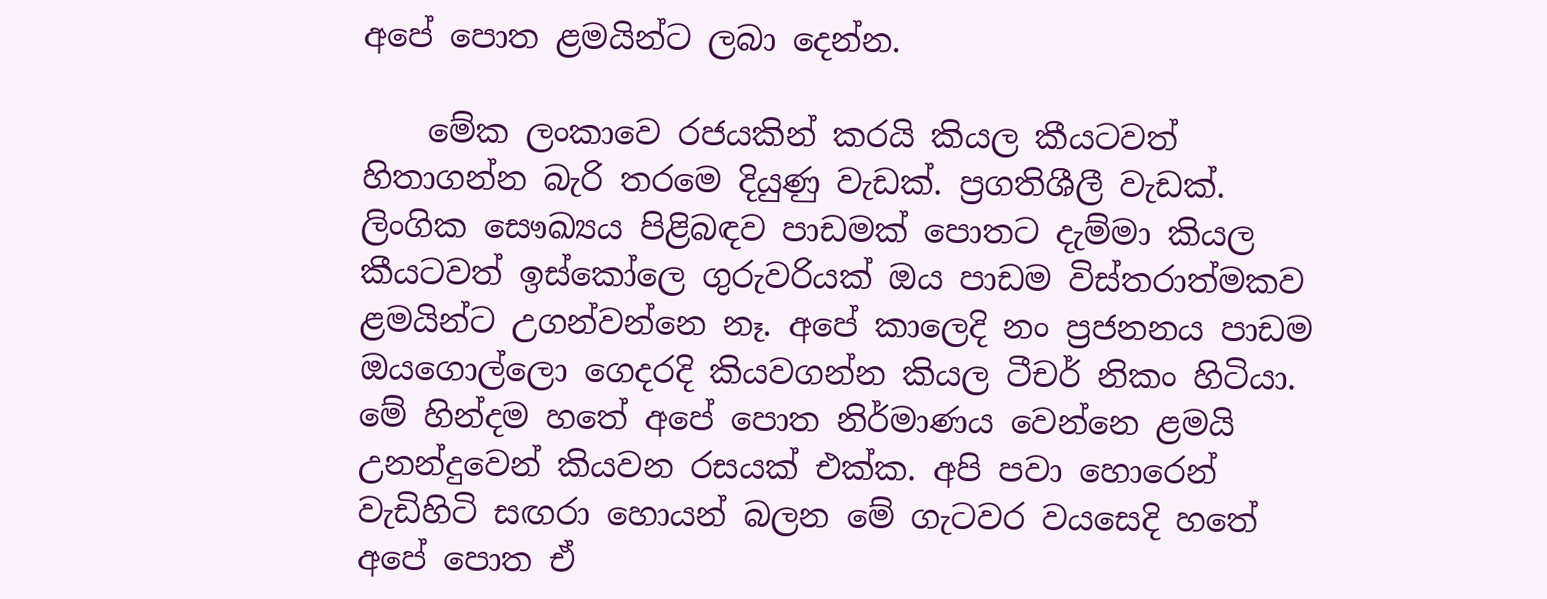අපේ පොත ළමයින්ට ලබා දෙන්න.

    මේක ලංකාවෙ රජයකින් කරයි කියල කීයටවත් හිතාගන්න බැරි තරමෙ දියුණු වැඩක්. ප්‍රගතිශීලී වැඩක්. ලිංගික සෞඛ්‍යය පිළිබඳව පාඩමක් පොතට දැම්මා කියල කීයටවත් ඉස්කෝලෙ ගුරුවරියක් ඔය පාඩම විස්තරාත්මකව ළමයින්ට උගන්වන්නෙ නෑ. අපේ කාලෙදි නං ප්‍රජනනය පාඩම ඔයගොල්ලො ගෙදරදි කියවගන්න කියල ටීචර් නිකං හිටියා. මේ හින්දම හතේ අපේ පොත නිර්මාණය වෙන්නෙ ළමයි උනන්දුවෙන් කියවන රසයක් එක්ක. අපි පවා හොරෙන් වැඩිහිටි සඟරා හොයන් බලන මේ ගැටවර වයසෙදි හතේ අපේ පොත ඒ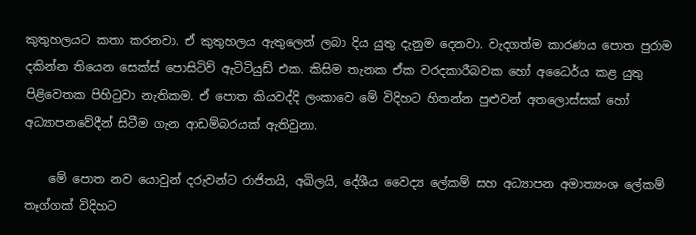කුතුහලයට කතා කරනවා. ඒ කුතුහලය ඇතුලෙන් ලබා දිය යුතු දැනුම දෙනවා. වැදගත්ම කාරණය පොත පුරාම දකින්න තියෙන සෙක්ස් පොසිටිව් ඇටිටියුඩ් එක. කිසිම තැනක ඒක වරදකාරීබවක හෝ අධෛර්ය කළ යුතු පිළිවෙතක පිහිටුවා නැතිකම. ඒ පොත කියවද්දි ලංකාවෙ මේ විදිහට හිතන්න පුළුවන් අතලොස්සක් හෝ අධ්‍යාපනවේදීන් සිටීම ගැන ආඩම්බරයක් ඇතිවුනා.

    මේ පොත නව යොවුන් දරුවන්ට රාජිතයි, අඛිලයි, දේශීය වෛද්‍ය ලේකම් සහ අධ්‍යාපන අමාත්‍යංශ ලේකම් තෑග්ගක් විදිහට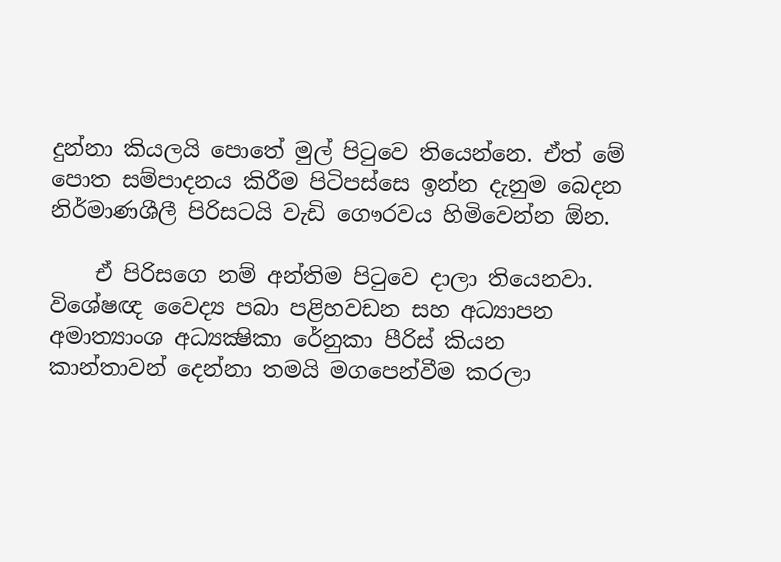දුන්නා කියලයි පොතේ මුල් පිටුවෙ තියෙන්නෙ. ඒත් මේ පොත සම්පාදනය කිරීම පිටිපස්සෙ ඉන්න දැනුම බෙදන නිර්මාණශීලී පිරිසටයි වැඩි ගෞරවය හිමිවෙන්න ඕන.

    ඒ පිරිසගෙ නම් අන්තිම පිටුවෙ දාලා තියෙනවා. විශේෂඥ වෛද්‍ය පබා පළිහවඩන සහ අධ්‍යාපන අමාත්‍යාංශ අධ්‍යක්‍ෂිකා රේනුකා පීරිස් කියන කාන්තාවන් දෙන්නා තමයි මගපෙන්වීම කරලා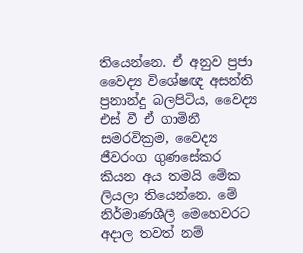තියෙන්නෙ. ඒ අනුව ප්‍රජා වෛද්‍ය විශේෂඥ අසන්ති ප්‍රනාන්දු බලපිටිය, වෛද්‍ය එස් වී ඒ ගාමිනී සමරවික්‍රම, වෛද්‍ය ජීවරංග ගුණසේකර කියන අය තමයි මේක ලියලා තියෙන්නෙ. මේ නිර්මාණශීලී මෙහෙවරට අදාල තවත් නම්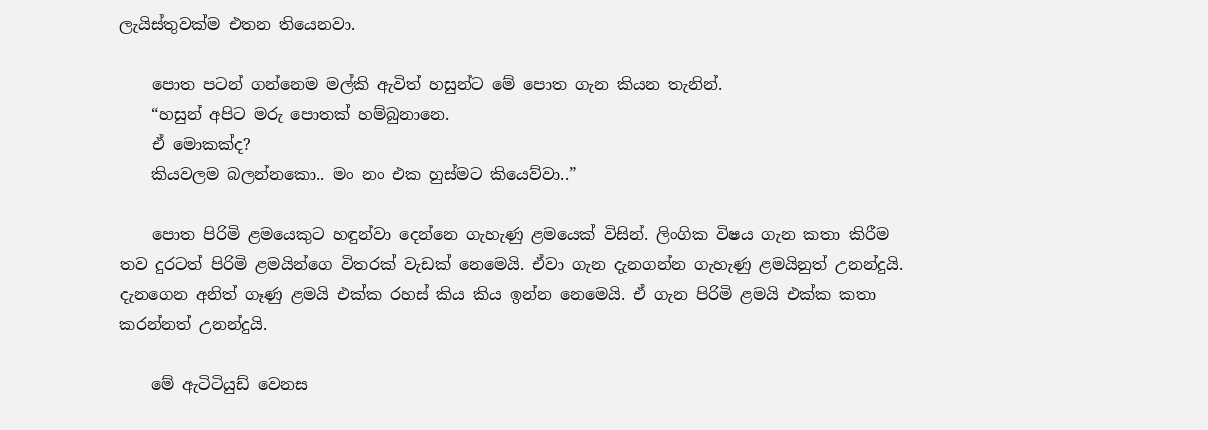ලැයිස්තුවක්ම එතන තියෙනවා.

    පොත පටන් ගන්නෙම මල්කි ඇවිත් හසුන්ට මේ පොත ගැන කියන තැනින්.
    “හසුන් අපිට මරු පොතක් හම්බුනානෙ.
    ඒ මොකක්ද?
    කියවලම බලන්නකො.. මං නං එක හුස්මට කියෙව්වා..”

    පොත පිරිමි ළමයෙකුට හඳුන්වා දෙන්නෙ ගැහැණු ළමයෙක් විසින්. ලිංගික විෂය ගැන කතා කිරීම තව දුරටත් පිරිමි ළමයින්ගෙ විතරක් වැඩක් නෙමෙයි. ඒවා ගැන දැනගන්න ගැහැණු ළමයිනුත් උනන්දුයි. දැනගෙන අනිත් ගෑණු ළමයි එක්ක රහස් කිය කිය ඉන්න නෙමෙයි. ඒ ගැන පිරිමි ළමයි එක්ක කතා කරන්නත් උනන්දුයි.

    මේ ඇටිටියුඩ් වෙනස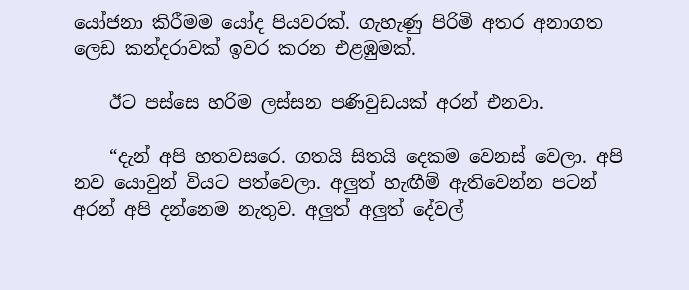යෝජනා කිරීමම යෝද පියවරක්. ගැහැණු පිරිමි අතර අනාගත ලෙඩ කන්දරාවක් ඉවර කරන එළඹුමක්.

    ඊට පස්සෙ හරිම ලස්සන පණිවුඩයක් අරන් එනවා.

    “දැන් අපි හතවසරෙ. ගතයි සිතයි දෙකම වෙනස් වෙලා. අපි නව යොවුන් වියට පත්වෙලා. අලුත් හැඟීම් ඇතිවෙන්න පටන් අරන් අපි දන්නෙම නැතුව. අලුත් අලුත් දේවල්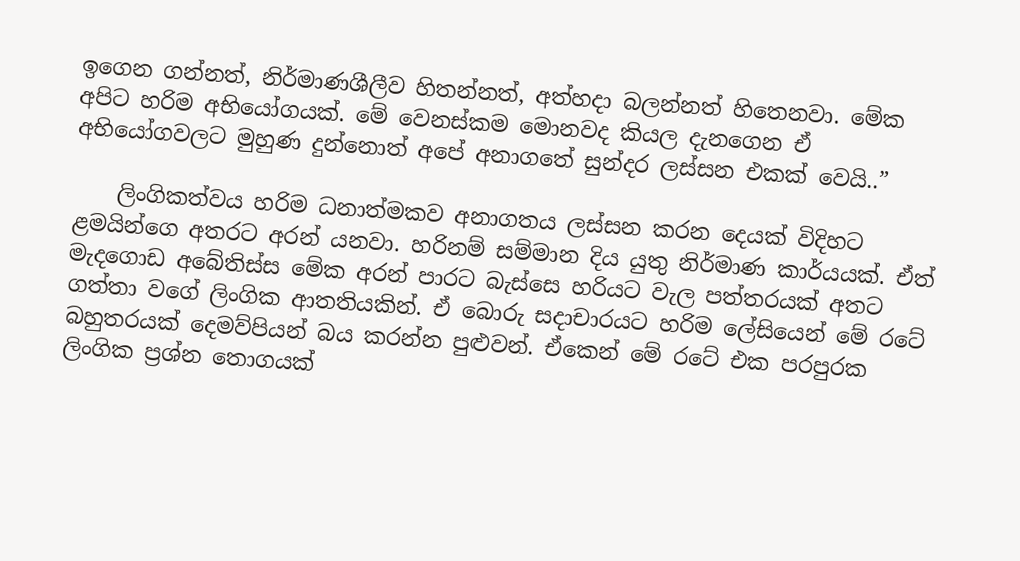ඉගෙන ගන්නත්, නිර්මාණශීලීව හිතන්නත්, අත්හදා බලන්නත් හිතෙනවා. මේක අපිට හරිම අභියෝගයක්. මේ වෙනස්කම මොනවද කියල දැනගෙන ඒ අභියෝගවලට මුහුණ දුන්නොත් අපේ අනාගතේ සුන්දර ලස්සන එකක් වෙයි..”

    ලිංගිකත්වය හරිම ධනාත්මකව අනාගතය ලස්සන කරන දෙයක් විදිහට ළමයින්ගෙ අතරට අරන් යනවා. හරිනම් සම්මාන දිය යුතු නිර්මාණ කාර්යයක්. ඒත් මැදගොඩ අබේතිස්ස මේක අරන් පාරට බැස්සෙ හරියට වැල පත්තරයක් අතට ගත්තා වගේ ලිංගික ආතතියකින්. ඒ බොරු සදාචාරයට හරිම ලේසියෙන් මේ රටේ බහුතරයක් දෙමව්පියන් බය කරන්න පුළුවන්. ඒකෙන් මේ රටේ එක පරපුරක ලිංගික ප්‍රශ්න තොගයක්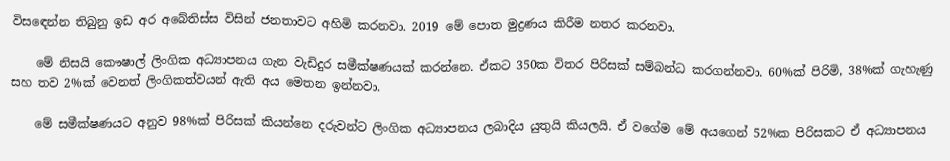විසඳෙන්න තිබුනු ඉඩ අර අබේතිස්ස විසින් ජනතාවට අහිමි කරනවා. 2019 මේ පොත මුද්‍රණය කිරීම නතර කරනවා.

    මේ නිසයි කෞෂාල් ලිංගික අධ්‍යාපනය ගැන වැඩිදුර සමීක්ෂණයක් කරන්නෙ. ඒකට 350ක විතර පිරිසක් සම්බන්ධ කරගන්නවා. 60%ක් පිරිමි, 38%ක් ගැහැණු සහ තව 2%ක් වෙනත් ලිංගිකත්වයන් ඇති අය මෙතන ඉන්නවා.

    මේ සමීක්ෂණයට අනුව 98%ක් පිරිසක් කියන්නෙ දරුවන්ට ලිංගික අධ්‍යාපනය ලබාදිය යුතුයි කියලයි. ඒ වගේම මේ අයගෙන් 52%ක පිරිසකට ඒ අධ්‍යාපනය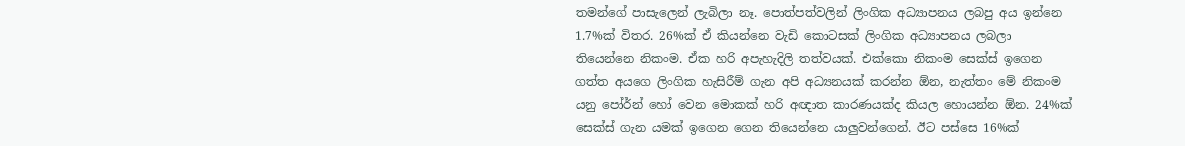තමන්ගේ පාසැලෙන් ලැබිලා නෑ. පොත්පත්වලින් ලිංගික අධ්‍යාපනය ලබපු අය ඉන්නෙ 1.7%ක් විතර. 26%ක් ඒ කියන්නෙ වැඩි කොටසක් ලිංගික අධ්‍යාපනය ලබලා තියෙන්නෙ නිකංම. ඒක හරි අපැහැදිලි තත්වයක්. එක්කො නිකංම සෙක්ස් ඉගෙන ගත්ත අයගෙ ලිංගික හැසිරීම් ගැන අපි අධ්‍යනයක් කරන්න ඕන, නැත්තං මේ නිකංම යනු පෝර්න් හෝ වෙන මොකක් හරි අඥාත කාරණයක්ද කියල හොයන්න ඕන. 24%ක් සෙක්ස් ගැන යමක් ඉගෙන ගෙන තියෙන්නෙ යාලුවන්ගෙන්. ඊට පස්සෙ 16%ක්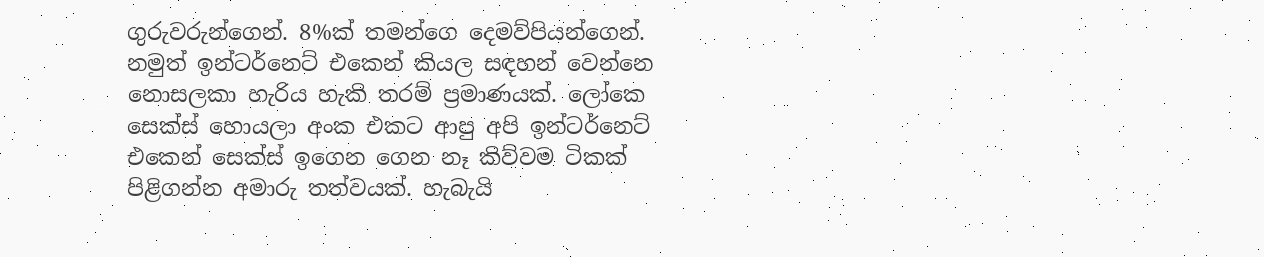ගුරුවරුන්ගෙන්. 8%ක් තමන්ගෙ දෙමව්පියන්ගෙන්. නමුත් ඉන්ටර්නෙට් එකෙන් කියල සඳහන් වෙන්නෙ නොසලකා හැරිය හැකි තරම් ප්‍රමාණයක්. ලෝකෙ සෙක්ස් හොයලා අංක එකට ආපු අපි ඉන්ටර්නෙට් එකෙන් සෙක්ස් ඉගෙන ගෙන නෑ කිව්වම ටිකක් පිළිගන්න අමාරු තත්වයක්. හැබැයි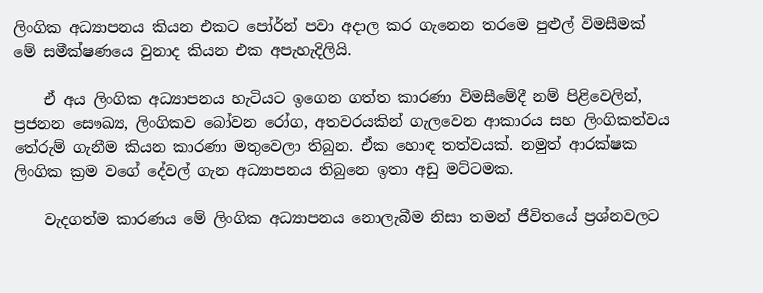ලිංගික අධ්‍යාපනය කියන එකට පෝර්න් පවා අදාල කර ගැනෙන තරමෙ පුළුල් විමසීමක් මේ සමීක්ෂණයෙ වුනාද කියන එක අපැහැදිලියි.

    ඒ අය ලිංගික අධ්‍යාපනය හැටියට ඉගෙන ගත්ත කාරණා විමසීමේදී නම් පිළිවෙලින්, ප්‍රජනන සෞඛ්‍ය, ලිංගිකව බෝවන රෝග, අතවරයකින් ගැලවෙන ආකාරය සහ ලිංගිකත්වය තේරුම් ගැනීම කියන කාරණා මතුවෙලා තිබුන. ඒක හොඳ තත්වයක්. නමුත් ආරක්ෂක ලිංගික ක්‍රම වගේ දේවල් ගැන අධ්‍යාපනය තිබුනෙ ඉතා අඩු මට්ටමක.

    වැදගත්ම කාරණය මේ ලිංගික අධ්‍යාපනය නොලැබීම නිසා තමන් ජීවිතයේ ප්‍රශ්නවලට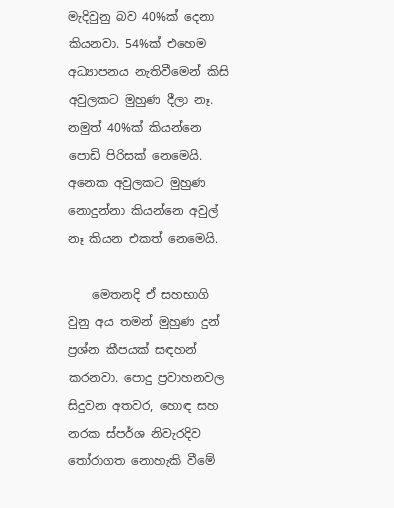මැදිවුනු බව 40%ක් දෙනා කියනවා. 54%ක් එහෙම අධ්‍යාපනය නැතිවීමෙන් කිසි අවුලකට මුහුණ දීලා නෑ. නමුත් 40%ක් කියන්නෙ පොඩි පිරිසක් නෙමෙයි. අනෙක අවුලකට මුහුණ නොදුන්නා කියන්නෙ අවුල් නෑ කියන එකත් නෙමෙයි.

    මෙතනදි ඒ සහභාගි වුනු අය තමන් මුහුණ දුන් ප්‍රශ්න කීපයක් සඳහන් කරනවා. පොදු ප්‍රවාහනවල සිදුවන අතවර, හොඳ සහ නරක ස්පර්ශ නිවැරදිව තෝරාගත නොහැකි වීමේ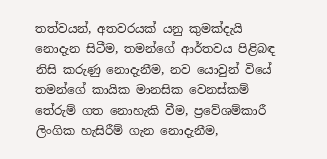තත්වයන්, අතවරයක් යනු කුමක්දැයි නොදැන සිටීම, තමන්ගේ ආර්තවය පිළිබඳ නිසි කරුණු නොදැනීම, නව යොවුන් වියේ තමන්ගේ කායික මානසික වෙනස්කම් තේරුම් ගත නොහැකි වීම, ප්‍රවේශම්කාරී ලිංගික හැසිරීම් ගැන නොදැනීම,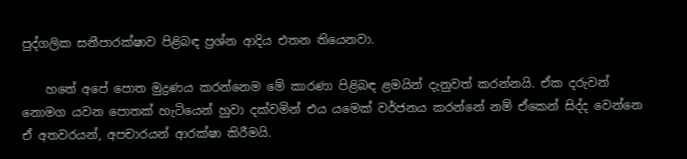පුද්ගලික සනීපාරක්ෂාව පිළිබඳ ප්‍රශ්න ආදිය එතන තියෙනවා.

    හතේ අපේ පොත මුද්‍රණය කරන්නෙම මේ කාරණා පිළිබඳ ළමයින් දැනුවත් කරන්නයි. ඒක දරුවන් නොමග යවන පොතක් හැටියෙන් හුවා දක්වමින් එය යමෙක් වර්ජනය කරන්නේ නම් ඒකෙන් සිද්ද වෙන්නෙ ඒ අතවරයන්, අපචාරයන් ආරක්ෂා කිරීමයි.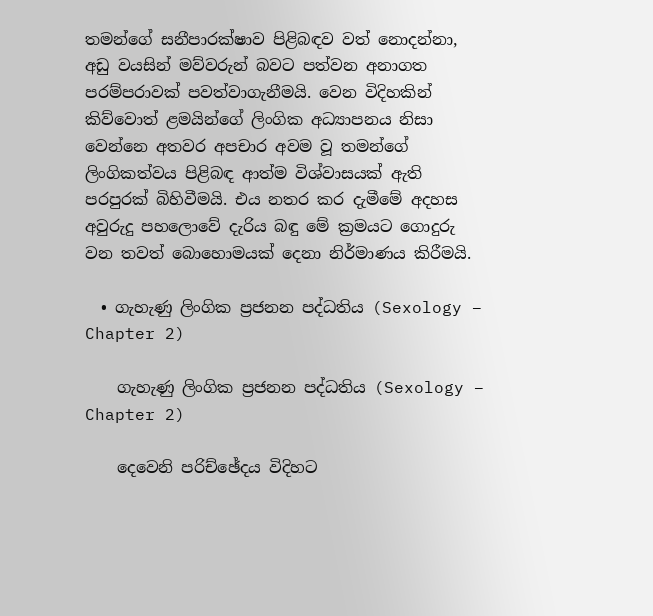තමන්ගේ සනීපාරක්ෂාව පිළිබඳව වත් නොදන්නා, අඩු වයසින් මව්වරුන් බවට පත්වන අනාගත පරම්පරාවක් පවත්වාගැනීමයි. වෙන විදිහකින් කිව්වොත් ළමයින්ගේ ලිංගික අධ්‍යාපනය නිසා වෙන්නෙ අතවර අපචාර අවම වූ තමන්ගේ ලිංගිකත්වය පිළිබඳ ආත්ම විශ්වාසයක් ඇති පරපුරක් බිහිවීමයි. එය නතර කර දැමීමේ අදහස අවුරුදු පහලොවේ දැරිය බඳු මේ ක්‍රමයට ගොදුරු වන තවත් බොහොමයක් දෙනා නිර්මාණය කිරීමයි.

  • ගැහැණු ලිංගික ප්‍රජනන පද්ධතිය (Sexology – Chapter 2)

    ගැහැණු ලිංගික ප්‍රජනන පද්ධතිය (Sexology – Chapter 2)

    දෙවෙනි පරිච්ඡේදය විදිහට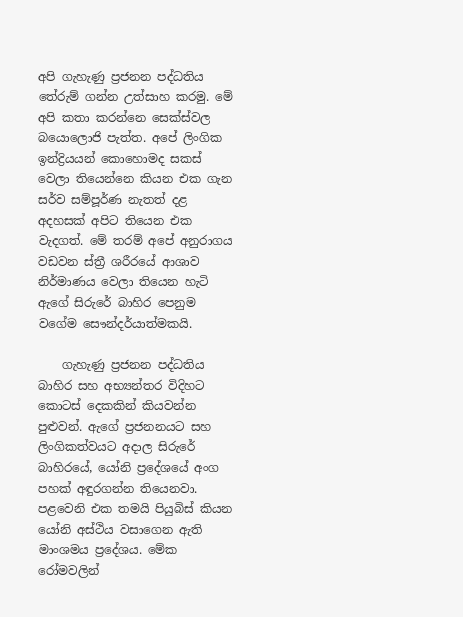අපි ගැහැණු ප්‍රජනන පද්ධතිය තේරුම් ගන්න උත්සාහ කරමු. මේ අපි කතා කරන්නෙ සෙක්ස්වල බයොලොජි පැත්ත. අපේ ලිංගික ඉන්ද්‍රියයන් කොහොමද සකස් වෙලා තියෙන්නෙ කියන එක ගැන සර්ව සම්පූර්ණ නැතත් දළ අදහසක් අපිට තියෙන එක වැදගත්. මේ තරම් අපේ අනුරාගය වඩවන ස්ත්‍රී ශරීරයේ ආශාව නිර්මාණය වෙලා තියෙන හැටි ඇගේ සිරුරේ බාහිර පෙනුම වගේම සෞන්දර්යාත්මකයි.

    ගැහැණු ප්‍රජනන පද්ධතිය බාහිර සහ අභ්‍යන්තර විදිහට කොටස් දෙකකින් කියවන්න පුළුවන්. ඇගේ ප්‍රජනනයට සහ ලිංගිකත්වයට අදාල සිරුරේ බාහිරයේ, යෝනි ප්‍රදේශයේ අංග පහක් අඳුරගන්න තියෙනවා. පළවෙනි එක තමයි පියුබිස් කියන යෝනි අස්ථිය වසාගෙන ඇති මාංශමය ප්‍රදේශය. මේක රෝමවලින්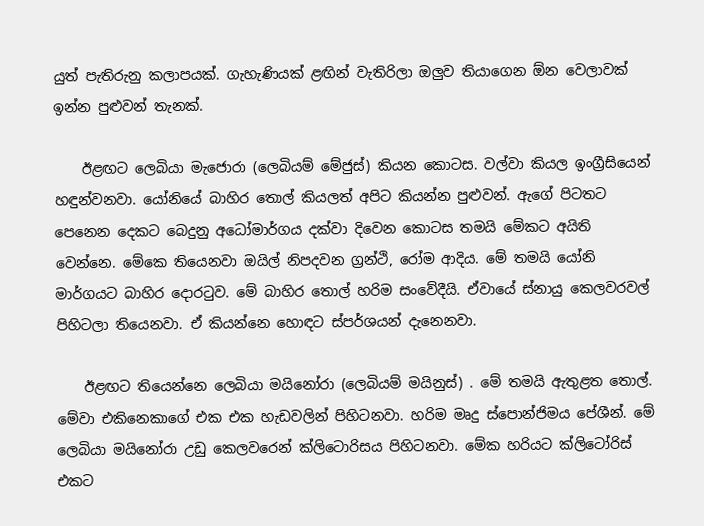යුත් පැතිරුනු කලාපයක්. ගැහැණියක් ළඟින් වැතිරිලා ඔලුව තියාගෙන ඕන වෙලාවක් ඉන්න පුළුවන් තැනක්.

    ඊළඟට ලෙබියා මැජොරා (ලෙබියම් මේජුස්) කියන කොටස. වල්වා කියල ඉංග්‍රීසියෙන් හඳුන්වනවා. යෝනියේ බාහිර තොල් කියලත් අපිට කියන්න පුළුවන්. ඇගේ පිටතට පෙනෙන දෙකට බෙදුනු අධෝමාර්ගය දක්වා දිවෙන කොටස තමයි මේකට අයිති වෙන්නෙ. මේකෙ තියෙනවා ඔයිල් නිපදවන ග්‍රන්ථි, රෝම ආදිය. මේ තමයි යෝනි මාර්ගයට බාහිර දොරටුව. මේ බාහිර තොල් හරිම සංවේදීයි. ඒවායේ ස්නායු කෙලවරවල් පිහිටලා තියෙනවා. ඒ කියන්නෙ හොඳට ස්පර්ශයන් දැනෙනවා.

    ඊළඟට තියෙන්නෙ ලෙබියා මයිනෝරා (ලෙබියම් මයිනුස්) . මේ තමයි ඇතුළත තොල්. මේවා එකිනෙකාගේ එක එක හැඩවලින් පිහිටනවා. හරිම මෘදු ස්පොන්ජිමය පේශීන්. මේ ලෙබියා මයිනෝරා උඩු කෙලවරෙන් ක්ලිටොරිසය පිහිටනවා. මේක හරියට ක්ලිටෝරිස් එකට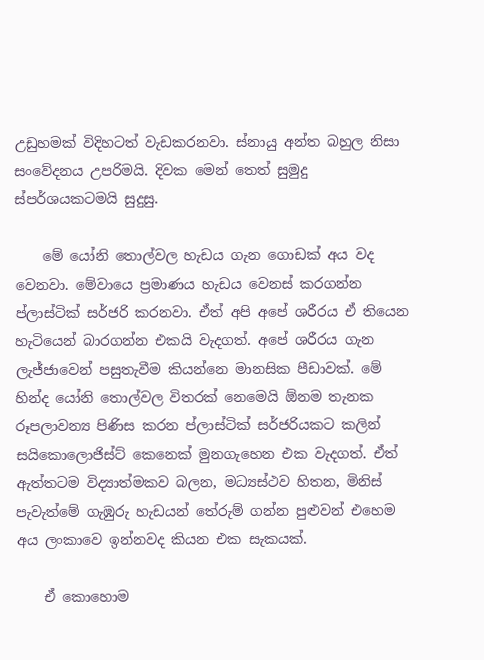උඩුහමක් විදිහටත් වැඩකරනවා. ස්නායු අන්ත බහුල නිසා සංවේදනය උපරිමයි. දිවක මෙන් තෙත් සුමුදු ස්පර්ශයකටමයි සුදුසු.

    මේ යෝනි තොල්වල හැඩය ගැන ගොඩක් අය වද වෙනවා. මේවායෙ ප්‍රමාණය හැඩය වෙනස් කරගන්න ප්ලාස්ටික් සර්ජරි කරනවා. ඒත් අපි අපේ ශරීරය ඒ තියෙන හැටියෙන් බාරගන්න එකයි වැදගත්. අපේ ශරීරය ගැන ලැජ්ජාවෙන් පසුතැවීම කියන්නෙ මානසික පීඩාවක්. මේ හින්ද යෝනි තොල්වල විතරක් නෙමෙයි ඕනම තැනක රූපලාවන්‍ය පිණිස කරන ප්ලාස්ටික් සර්ජරියකට කලින් සයිකොලොජිස්ට් කෙනෙක් මුනගැහෙන එක වැදගත්. ඒත් ඇත්තටම විද්‍යාත්මකව බලන, මධ්‍යස්ථව හිතන, මිනිස් පැවැත්මේ ගැඹුරු හැඩයන් තේරුම් ගන්න පුළුවන් එහෙම අය ලංකාවෙ ඉන්නවද කියන එක සැකයක්.

    ඒ කොහොම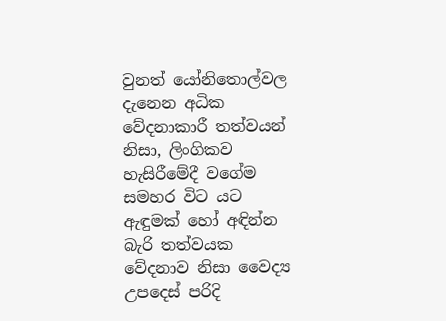වුනත් යෝනිතොල්වල දැනෙන අධික වේදනාකාරී තත්වයන් නිසා, ලිංගිකව හැසිරීමේදී වගේම සමහර විට යට ඇඳුමක් හෝ අඳින්න බැරි තත්වයක වේදනාව නිසා වෛද්‍ය උපදෙස් පරිදි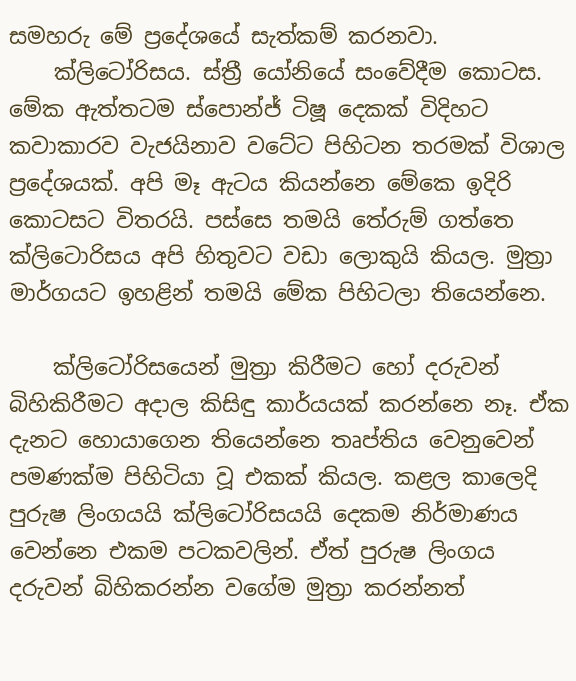සමහරු මේ ප්‍රදේශයේ සැත්කම් කරනවා.
    ක්ලිටෝරිසය. ස්ත්‍රී යෝනියේ සංවේදීම කොටස. මේක ඇත්තටම ස්පොන්ජ් ටිෂූ දෙකක් විදිහට කවාකාරව වැජයිනාව වටේට පිහිටන තරමක් විශාල ප්‍රදේශයක්. අපි මෑ ඇටය කියන්නෙ මේකෙ ඉදිරි කොටසට විතරයි. පස්සෙ තමයි තේරුම් ගත්තෙ ක්ලිටොරිසය අපි හිතුවට වඩා ලොකුයි කියල. මුත්‍රා මාර්ගයට ඉහළින් තමයි මේක පිහිටලා තියෙන්නෙ.

    ක්ලිටෝරිසයෙන් මුත්‍රා කිරීමට හෝ දරුවන් බිහිකිරීමට අදාල කිසිඳු කාර්යයක් කරන්නෙ නෑ. ඒක දැනට හොයාගෙන තියෙන්නෙ තෘප්තිය වෙනුවෙන් පමණක්ම පිහිටියා වූ එකක් කියල. කළල කාලෙදි පුරුෂ ලිංගයයි ක්ලිටෝරිසයයි දෙකම නිර්මාණය වෙන්නෙ එකම පටකවලින්. ඒත් පුරුෂ ලිංගය දරුවන් බිහිකරන්න වගේම මුත්‍රා කරන්නත්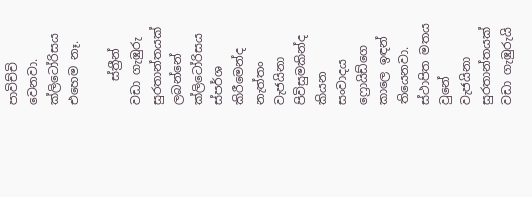පාවිච්චි වෙනවා. ක්ලිටෝරිසය එහෙම නෑ.

    ස්ත්‍රීන් වඩා ගැඹුරු සුරතාන්තයක් ලබන්නේ ක්ලිටෝරිසය ස්පර්ශ කිරීමෙන්ද නැත්තං වැජයිනා පිවිසුමකින්ද කියන සංවාදය ෆ්‍රොයිඩ්ගෙ කාලෙ ඉඳන් තියෙනවා. ස්ථාපිත මතය වුනේ වැජයිනා සුරතාන්තයක් වඩා ගැඹුරුයි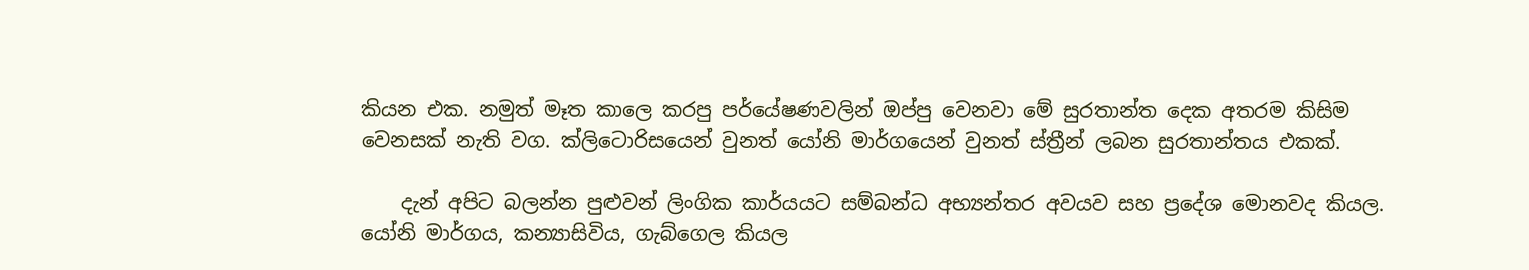කියන එක. නමුත් මෑත කාලෙ කරපු පර්යේෂණවලින් ඔප්පු වෙනවා මේ සුරතාන්ත දෙක අතරම කිසිම වෙනසක් නැති වග. ක්ලිටොරිසයෙන් වුනත් යෝනි මාර්ගයෙන් වුනත් ස්ත්‍රීන් ලබන සුරතාන්තය එකක්.

    දැන් අපිට බලන්න පුළුවන් ලිංගික කාර්යයට සම්බන්ධ අභ්‍යන්තර අවයව සහ ප්‍රදේශ මොනවද කියල. යෝනි මාර්ගය, කන්‍යාසිවිය, ගැබ්ගෙල කියල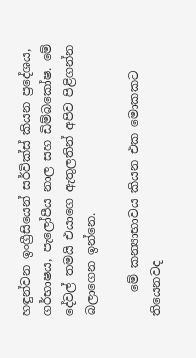හඳුන්වන ඉංග්‍රීසියෙන් සර්වික්ස් කියන ප්‍රදේශය, ගර්භාෂය, පැලෝපීය නාල සහ ඩිම්බකෝෂ. මේ දේවල් තමයි එයාගෙ ඇතුලතින් අපිව පිළිගන්න බලාගෙන ඉන්නෙ.

    මේ කන්‍යාභාවය කියන එක මොකකට තියෙනවද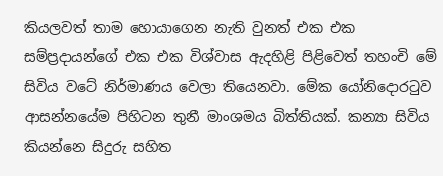කියලවත් තාම හොයාගෙන නැති වුනත් එක එක සම්ප්‍රදායන්ගේ එක එක විශ්වාස ඇදහිළි පිළිවෙත් තහංචි මේ සිවිය වටේ නිර්මාණය වෙලා තියෙනවා. මේක යෝනිදොරටුව ආසන්නයේම පිහිටන තුනී මාංශමය බිත්තියක්. කන්‍යා සිවිය කියන්නෙ සිදුරු සහිත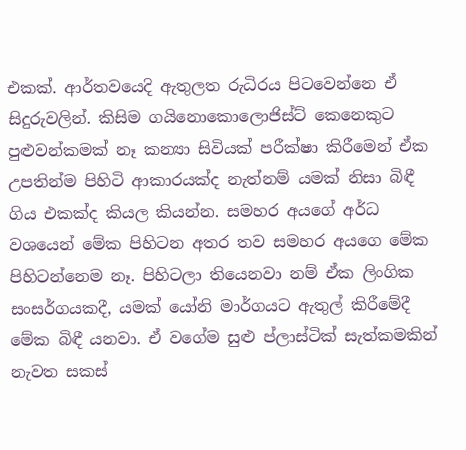එකක්. ආර්තවයෙදි ඇතුලත රුධිරය පිටවෙන්නෙ ඒ සිදුරුවලින්. කිසිම ගයිනොකොලොජිස්ට් කෙනෙකුට පුළුවන්කමක් නෑ කන්‍යා සිවියක් පරීක්ෂා කිරීමෙන් ඒක උපතින්ම පිහිටි ආකාරයක්ද නැත්නම් යමක් නිසා බිඳී ගිය එකක්ද කියල කියන්න. සමහර අයගේ අර්ධ වශයෙන් මේක පිහිටන අතර තව සමහර අයගෙ මේක පිහිටන්නෙම නෑ. පිහිටලා තියෙනවා නම් ඒක ලිංගික සංසර්ගයකදී, යමක් යෝනි මාර්ගයට ඇතුල් කිරීමේදී මේක බිඳී යනවා. ඒ වගේම සුළු ප්ලාස්ටික් සැත්කමකින් නැවත සකස්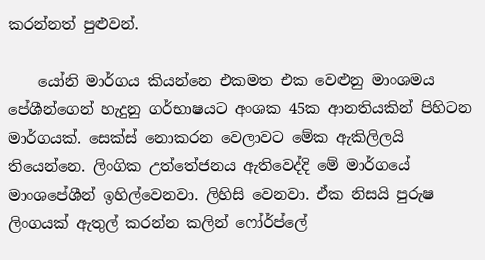කරන්නත් පුළුවන්.

    යෝනි මාර්ගය කියන්නෙ එකමත එක වෙළුනු මාංශමය පේශීන්ගෙන් හැදුනු ගර්භාෂයට අංශක 45ක ආනතියකින් පිහිටන මාර්ගයක්. සෙක්ස් නොකරන වෙලාවට මේක ඇකිලිලයි තියෙන්නෙ. ලිංගික උත්තේජනය ඇතිවෙද්දි මේ මාර්ගයේ මාංශපේශීන් ඉහිල්වෙනවා. ලිහිසි වෙනවා. ඒක නිසයි පුරුෂ ලිංගයක් ඇතුල් කරන්න කලින් ෆෝර්ප්ලේ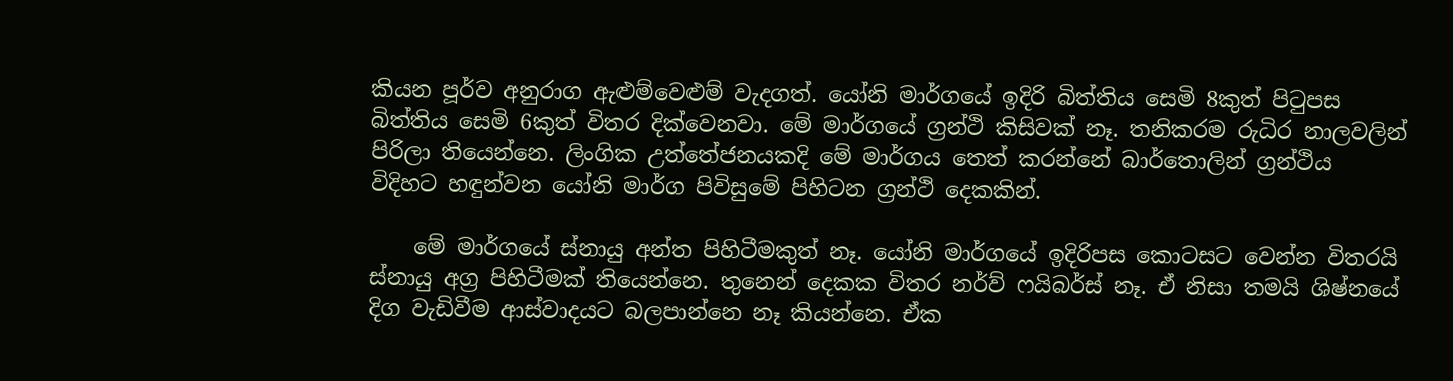කියන පූර්ව අනුරාග ඇළුම්වෙළුම් වැදගත්. යෝනි මාර්ගයේ ඉදිරි බිත්තිය සෙමි 8කුත් පිටුපස බිත්තිය සෙමි 6කුත් විතර දික්වෙනවා. මේ මාර්ගයේ ග්‍රන්ථි කිසිවක් නෑ. තනිකරම රුධිර නාලවලින් පිරිලා තියෙන්නෙ. ලිංගික උත්තේජනයකදි මේ මාර්ගය තෙත් කරන්නේ බාර්තොලින් ග්‍රන්ථිය විදිහට හඳුන්වන යෝනි මාර්ග පිවිසුමේ පිහිටන ග්‍රන්ථි දෙකකින්.

    මේ මාර්ගයේ ස්නායු අන්ත පිහිටීමකුත් නෑ. යෝනි මාර්ගයේ ඉදිරිපස කොටසට වෙන්න විතරයි ස්නායු අග්‍ර පිහිටීමක් තියෙන්නෙ. තුනෙන් දෙකක විතර නර්ව් ෆයිබර්ස් නෑ. ඒ නිසා තමයි ශිෂ්නයේ දිග වැඩිවීම ආස්වාදයට බලපාන්නෙ නෑ කියන්නෙ. ඒක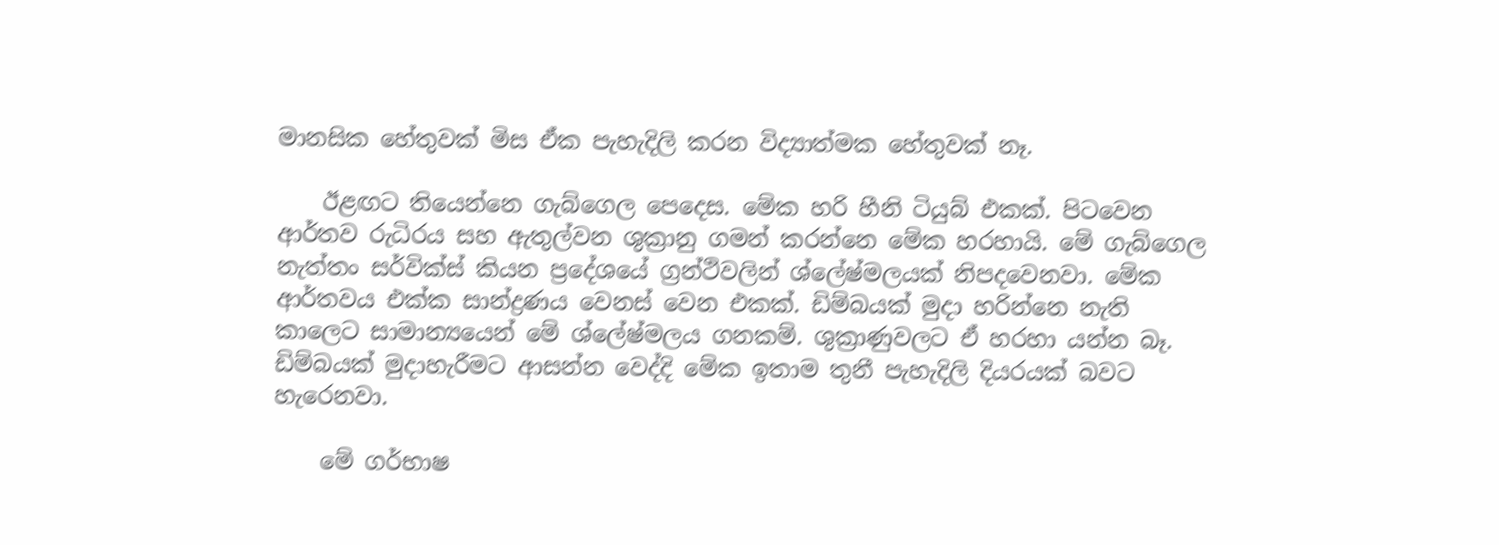මානසික හේතුවක් මිස ඒක පැහැදිලි කරන විද්‍යාත්මක හේතුවක් නෑ.

    ඊළඟට තියෙන්නෙ ගැබ්ගෙල පෙදෙස. මේක හරි හීනි ටියුබ් එකක්. පිටවෙන ආර්තව රුධිරය සහ ඇතුල්වන ශුක්‍රානු ගමන් කරන්නෙ මේක හරහායි. මේ ගැබ්ගෙල නැත්තං සර්වික්ස් කියන ප්‍රදේශයේ ග්‍රන්ථිවලින් ශ්ලේෂ්මලයක් නිපදවෙනවා. මේක ආර්තවය එක්ක සාන්ද්‍රණය වෙනස් වෙන එකක්. ඩිම්බයක් මුදා හරින්නෙ නැති කාලෙට සාමාන්‍යයෙන් මේ ශ්ලේෂ්මලය ගනකම්. ශුක්‍රාණුවලට ඒ හරහා යන්න බෑ. ඩිම්බයක් මුදාහැරීමට ආසන්න වෙද්දි මේක ඉතාම තුනී පැහැදිලි දියරයක් බවට හැරෙනවා.

    මේ ගර්භාෂ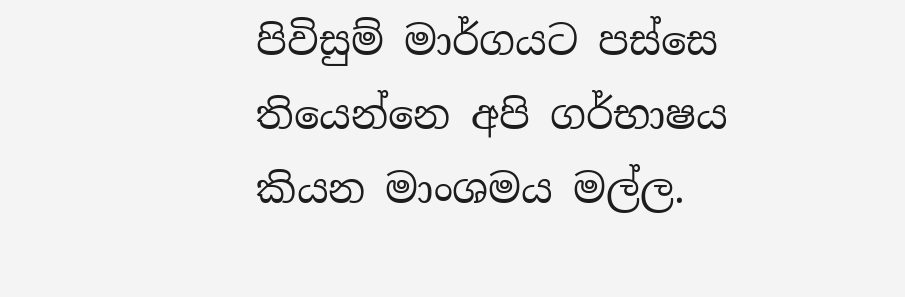පිවිසුම් මාර්ගයට පස්සෙ තියෙන්නෙ අපි ගර්භාෂය කියන මාංශමය මල්ල.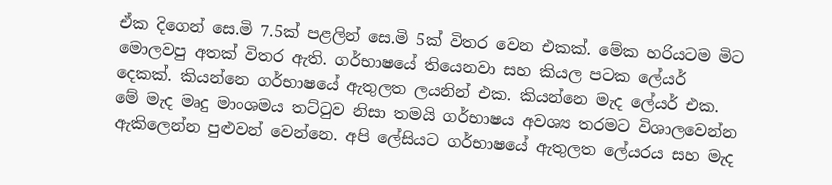ඒක දිගෙන් සෙ.මි 7.5ක් පළලින් සෙ.මි 5ක් විතර වෙන එකක්. මේක හරියටම මිට මොලවපු අතක් විතර ඇති. ගර්භාෂයේ තියෙනවා සහ කියල පටක ලේයර් දෙකක්. කියන්නෙ ගර්භාෂයේ ඇතුලත ලයනින් එක. කියන්නෙ මැද ලේයර් එක. මේ මැද මෘදු මාංශමය තට්ටුව නිසා තමයි ගර්භාෂය අවශ්‍ය තරමට විශාලවෙන්න ඇකිලෙන්න පුළුවන් වෙන්නෙ. අපි ලේසියට ගර්භාෂයේ ඇතුලත ලේයරය සහ මැද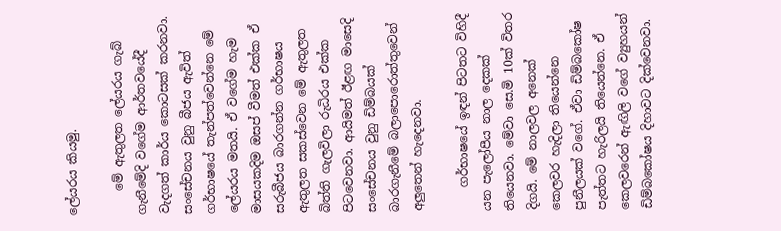ලේයරය කියමු.

    මේ ඇතුලත ලේයරය ගැබ් ගැනීමේදි වගේම ආර්තවයේදී වැදගත් කාර්ය කොටසක් කරනවා. සංසේචනය වුනු බීජය ඇවිත් ගර්භාෂයේ තැන්පත්වෙන්නෙ මේ ලේයරය මතයි. ඒ වගේම හැම මාසයකදිම ඔසප් වීමත් එක්ක ඒ සරුබීජය බාරගන්න ගර්භාෂය ඇතුලත සකස්වෙන මේ ඇතුලත බිත්ති ගැලවිලා රුධිරය එක්ක පිටවෙනවා. ආයිමත් ඊළඟ මාසෙදි සංසේචනය වුනු ඩිම්බයක් බාරගැනීමේ බලාපොරොත්තුවෙන් අලුතෙන් හැදෙනවා.

    ගර්භාෂයේ ඉඳන් පිටතට විහිදී යන පැලෝපීය නාල දෙකක් තියෙනවා. මේවා සෙ.මි 10ක් විතර දිගයි. මේ නාලවල අනෙක් කෙලවර හැදිලා තියෙන්නෙ පුනීලයක් වගේ. ඒවා ඩිම්බකෝෂ පැත්තට හැරිලයි තියෙන්නෙ. ඒ කෙලවරෙන් ඇඟිලි වගේ ව්‍යුහයන් ඩිම්බකෝෂය දිහාවට දික්වෙනවා.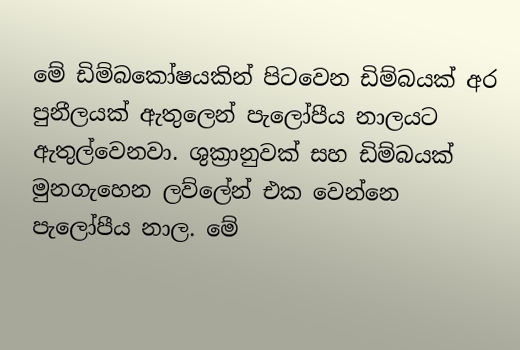මේ ඩිම්බකෝෂයකින් පිටවෙන ඩිම්බයක් අර පුනීලයක් ඇතුලෙන් පැලෝපීය නාලයට ඇතුල්වෙනවා. ශුක්‍රානුවක් සහ ඩිම්බයක් මුනගැහෙන ලව්ලේන් එක වෙන්නෙ පැලෝපීය නාල. මේ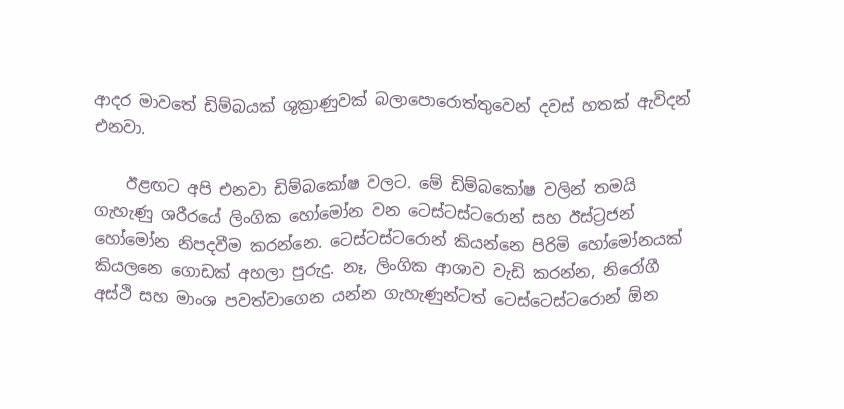ආදර මාවතේ ඩිම්බයක් ශුක්‍රාණුවක් බලාපොරොත්තුවෙන් දවස් හතක් ඇවිදන් එනවා.

    ඊළඟට අපි එනවා ඩිම්බකෝෂ වලට. මේ ඩිම්බකෝෂ වලින් තමයි ගැහැණු ශරීරයේ ලිංගික හෝමෝන වන ටෙස්ටස්ටරොන් සහ ඊස්ට්‍රජන් හෝමෝන නිපදවීම කරන්නෙ. ටෙස්ටස්ටරොන් කියන්නෙ පිරිමි හෝමෝනයක් කියලනෙ ගොඩක් අහලා පුරුදු. නෑ, ලිංගික ආශාව වැඩි කරන්න, නිරෝගී අස්ථි සහ මාංශ පවත්වාගෙන යන්න ගැහැණුන්ටත් ටෙස්ටෙස්ටරොන් ඕන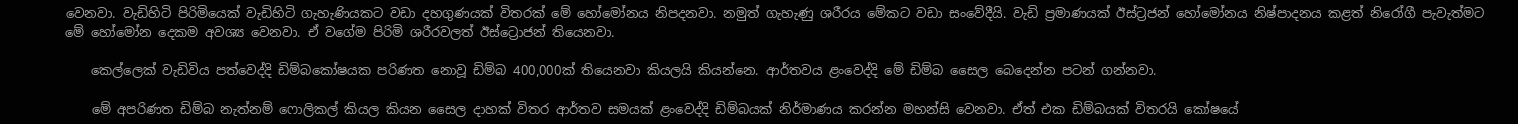වෙනවා. වැඩිහිටි පිරිමියෙක් වැඩිහිටි ගැහැණියකට වඩා දහගුණයක් විතරක් මේ හෝමෝනය නිපදනවා. නමුත් ගැහැණු ශරීරය මේකට වඩා සංවේදීයි. වැඩි ප්‍රමාණයක් ඊස්ට්‍රජන් හෝමෝනය නිෂ්පාදනය කළත් නිරෝගී පැවැත්මට මේ හෝමෝන දෙකම අවශ්‍ය වෙනවා. ඒ වගේම පිරිමි ශරීරවලත් ඊස්ට්‍රොජන් තියෙනවා.

    කෙල්ලෙක් වැඩිවිය පත්වෙද්දි ඩිම්බකෝෂයක පරිණත නොවූ ඩිම්බ 400,000ක් තියෙනවා කියලයි කියන්නෙ. ආර්තවය ළංවෙද්දි මේ ඩිම්බ සෛල බෙදෙන්න පටන් ගන්නවා.

    මේ අපරිණත ඩිම්බ නැත්නම් ෆොලිකල් කියල කියන සෛල දාහක් විතර ආර්තව සමයක් ළංවෙද්දි ඩිම්බයක් නිර්මාණය කරන්න මහන්සි වෙනවා. ඒත් එක ඩිම්බයක් විතරයි කෝෂයේ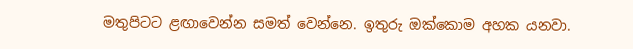මතුපිටට ළඟාවෙන්න සමත් වෙන්නෙ. ඉතුරු ඔක්කොම අහක යනවා.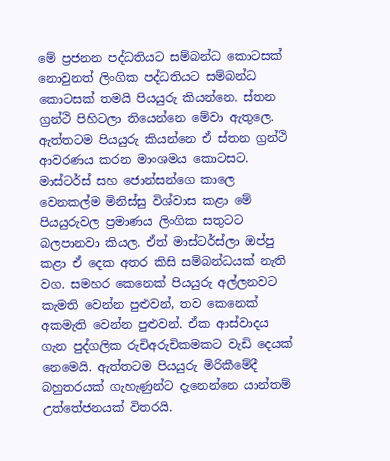මේ ප්‍රජනන පද්ධතියට සම්බන්ධ කොටසක් නොවුනත් ලිංගික පද්ධතියට සම්බන්ධ කොටසක් තමයි පියයුරු කියන්නෙ. ස්තන ග්‍රන්ථි පිහිටලා තියෙන්නෙ මේවා ඇතුලෙ. ඇත්තටම පියයුරු කියන්නෙ ඒ ස්තන ග්‍රන්ථි ආවරණය කරන මාංශමය කොටසට. මාස්ටර්ස් සහ ජොන්සන්ගෙ කාලෙ වෙනකල්ම මිනිස්සු විශ්වාස කළා මේ පියයුරුවල ප්‍රමාණය ලිංගික සතුටට බලපානවා කියල. ඒත් මාස්ටර්ස්ලා ඔප්පු කළා ඒ දෙක අතර කිසි සම්බන්ධයක් නැති වග. සමහර කෙනෙක් පියයුරු අල්ලනවට කැමති වෙන්න පුළුවන්, තව කෙනෙක් අකමැති වෙන්න පුළුවන්. ඒක ආස්වාදය ගැන පුද්ගලික රුචිඅරුචිකමකට වැඩි දෙයක් නෙමෙයි. ඇත්තටම පියයුරු මිරිකීමේදී බහුතරයක් ගැහැණුන්ට දැනෙන්නෙ යාන්තම් උත්තේජනයක් විතරයි.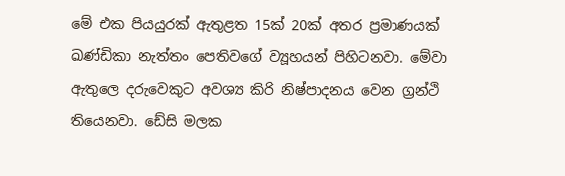මේ එක පියයුරක් ඇතුළත 15ක් 20ක් අතර ප්‍රමාණයක් ඛණ්ඩිකා නැත්තං පෙතිවගේ ව්‍යූහයන් පිහිටනවා. මේවා ඇතුලෙ දරුවෙකුට අවශ්‍ය කිරි නිෂ්පාදනය වෙන ග්‍රන්ථි තියෙනවා. ඩේසි මලක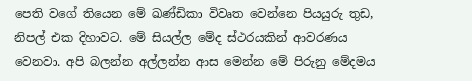පෙති වගේ තියෙන මේ ඛණ්ඩිකා විවෘත වෙන්නෙ පියයුරු තුඩ, නිපල් එක දිහාවට. මේ සියල්ල මේද ස්ථරයකින් ආවරණය වෙනවා. අපි බලන්න අල්ලන්න ආස මෙන්න මේ පිරුනු මේදමය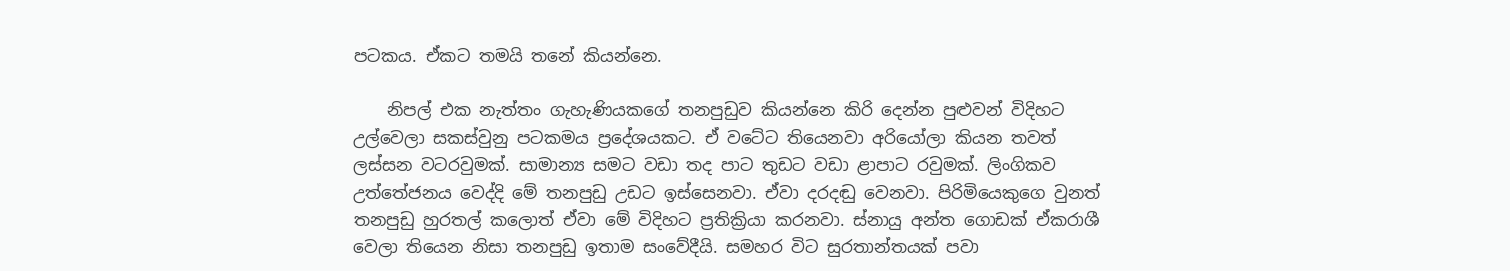පටකය. ඒකට තමයි තනේ කියන්නෙ.

    නිපල් එක නැත්තං ගැහැණියකගේ තනපුඩුව කියන්නෙ කිරි දෙන්න පුළුවන් විදිහට උල්වෙලා සකස්වුනු පටකමය ප්‍රදේශයකට. ඒ වටේට තියෙනවා අරියෝලා කියන තවත් ලස්සන වටරවුමක්. සාමාන්‍ය සමට වඩා තද පාට තුඩට වඩා ළාපාට රවුමක්. ලිංගිකව උත්තේජනය වෙද්දි මේ තනපුඩු උඩට ඉස්සෙනවා. ඒවා දරදඬු වෙනවා. පිරිමියෙකුගෙ වුනත් තනපුඩු හුරතල් කලොත් ඒවා මේ විදිහට ප්‍රතික්‍රියා කරනවා. ස්නායු අන්ත ගොඩක් ඒකරාශී වෙලා තියෙන නිසා තනපුඩු ඉතාම සංවේදීයි. සමහර විට සුරතාන්තයක් පවා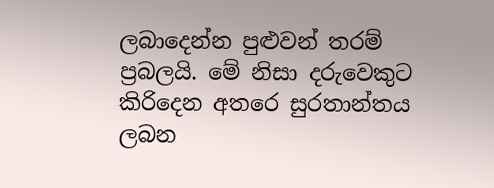ලබාදෙන්න පුළුවන් තරම් ප්‍රබලයි. මේ නිසා දරුවෙකුට කිරිදෙන අතරෙ සුරතාන්තය ලබන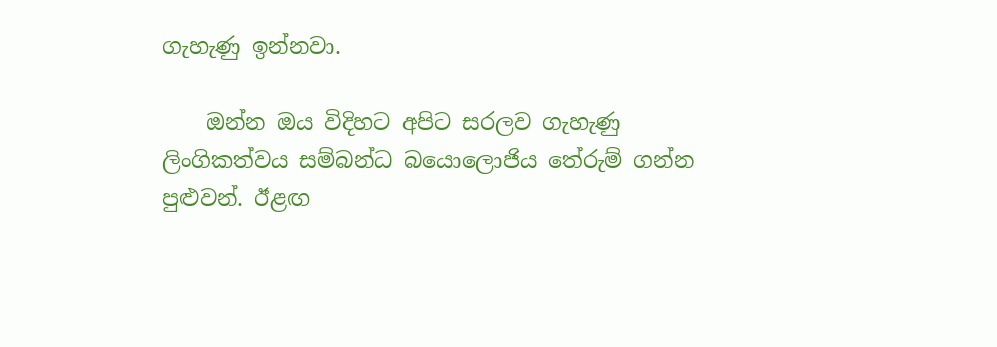ගැහැණු ඉන්නවා.

    ඔන්න ඔය විදිහට අපිට සරලව ගැහැණු ලිංගිකත්වය සම්බන්ධ බයොලොජිය තේරුම් ගන්න පුළුවන්. ඊළඟ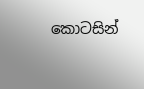කොටසින්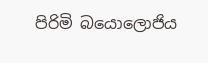පිරිමි බයොලොජිය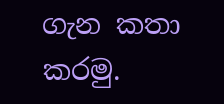ගැන කතා කරමු.